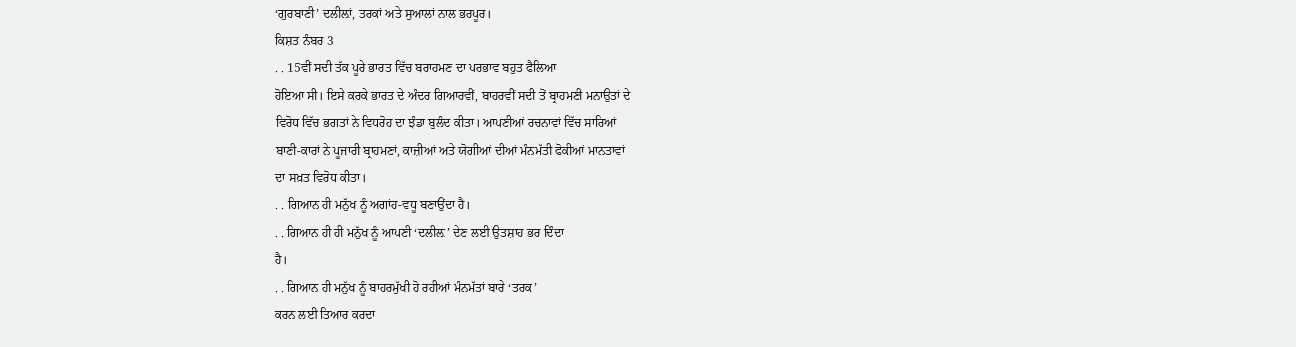‘ਗੁਰਬਾਣੀ’ ਦਲੀਲ਼ਾਂ, ਤਰਕਾਂ ਅਤੇ ਸੁਆਲਾਂ ਨਾਲ ਭਰਪੂਰ।
ਕਿਸ਼ਤ ਨੰਬਰ 3
. . 15ਵੀਂ ਸਦੀ ਤੱਕ ਪੂਰੇ ਭਾਰਤ ਵਿੱਚ ਬਰਾਹਮਣ ਦਾ ਪਰਭਾਵ ਬਹੁਤ ਫੈਲਿਆ
ਹੋਇਆ ਸੀ। ਇਸੇ ਕਰਕੇ ਭਾਰਤ ਦੇ ਅੰਦਰ ਗਿਆਰਵੀਂ, ਬਾਹਰਵੀਂ ਸਦੀ ਤੋਂ ਬ੍ਰਾਹਮਣੀ ਮਨਾਉਤਾਂ ਦੇ
ਵਿਰੋਧ ਵਿੱਚ ਭਗਤਾਂ ਨੇ ਵਿਧਰੋਹ ਦਾ ਝੰਡਾ ਬੁਲੰਦ ਕੀਤਾ। ਆਪਣੀਆਂ ਰਚਨਾਵਾਂ ਵਿੱਚ ਸਾਰਿਆਂ
ਬਾਣੀ-ਕਾਰਾਂ ਨੇ ਪੂਜਾਰੀ ਬ੍ਰਾਹਮਣਾਂ, ਕਾਜ਼ੀਆਂ ਅਤੇ ਯੋਗੀਆਂ ਦੀਆਂ ਮੰਨਮੱਤੀ ਫੋਕੀਆਂ ਮਾਨਤਾਵਾਂ
ਦਾ ਸਖ਼ਤ ਵਿਰੋਧ ਕੀਤਾ।
. . ਗਿਆਨ ਹੀ ਮਨੁੱਖ ਨੂੰ ਅਗਾਂਹ-ਵਧੂ ਬਣਾਉਂਦਾ ਹੈ।
. . ਗਿਆਨ ਹੀ ਹੀ ਮਨੁੱਖ ਨੂੰ ਆਪਣੀ ‘ਦਲੀਲ਼’ ਦੇਣ ਲਈ ਉਤਸ਼ਾਹ ਭਰ ਦਿੰਦਾ
ਹੈ।
. . ਗਿਆਨ ਹੀ ਮਨੁੱਖ ਨੂੰ ਬਾਹਰਮੁੱਖੀ ਹੋ ਰਹੀਆਂ ਮੰਨਮੱਤਾਂ ਬਾਰੇ ‘ਤਰਕ’
ਕਰਨ ਲਈ ਤਿਆਰ ਕਰਦਾ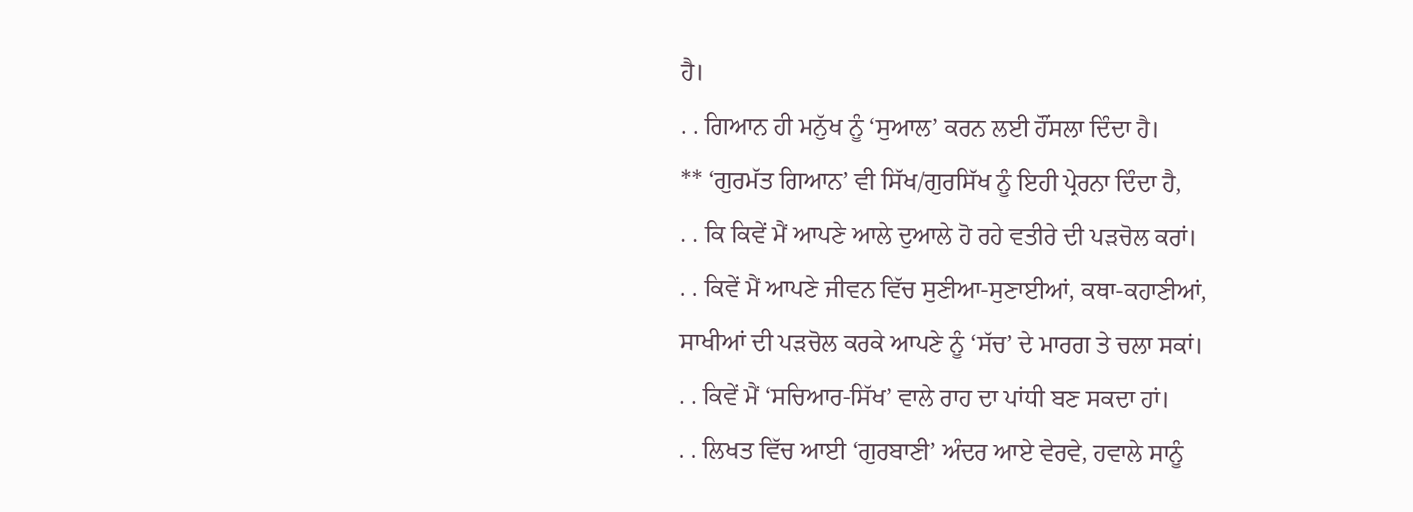ਹੈ।
. . ਗਿਆਨ ਹੀ ਮਨੁੱਖ ਨੂੰ ‘ਸੁਆਲ’ ਕਰਨ ਲਈ ਹੌਂਸਲਾ ਦਿੰਦਾ ਹੈ।
** ‘ਗੁਰਮੱਤ ਗਿਆਨ’ ਵੀ ਸਿੱਖ/ਗੁਰਸਿੱਖ ਨੂੰ ਇਹੀ ਪ੍ਰੇਰਨਾ ਦਿੰਦਾ ਹੈ,
. . ਕਿ ਕਿਵੇਂ ਮੈਂ ਆਪਣੇ ਆਲੇ ਦੁਆਲੇ ਹੋ ਰਹੇ ਵਤੀਰੇ ਦੀ ਪੜਚੋਲ ਕਰਾਂ।
. . ਕਿਵੇਂ ਮੈਂ ਆਪਣੇ ਜੀਵਨ ਵਿੱਚ ਸੁਣੀਆ-ਸੁਣਾਈਆਂ, ਕਥਾ-ਕਹਾਣੀਆਂ,
ਸਾਖੀਆਂ ਦੀ ਪੜਚੋਲ ਕਰਕੇ ਆਪਣੇ ਨੂੰ ‘ਸੱਚ’ ਦੇ ਮਾਰਗ ਤੇ ਚਲਾ ਸਕਾਂ।
. . ਕਿਵੇਂ ਮੈਂ ‘ਸਚਿਆਰ-ਸਿੱਖ’ ਵਾਲੇ ਰਾਹ ਦਾ ਪਾਂਧੀ ਬਣ ਸਕਦਾ ਹਾਂ।
. . ਲਿਖਤ ਵਿੱਚ ਆਈ ‘ਗੁਰਬਾਣੀ’ ਅੰਦਰ ਆਏ ਵੇਰਵੇ, ਹਵਾਲੇ ਸਾਨੂੰ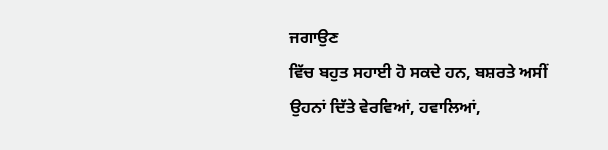ਜਗਾਉਣ
ਵਿੱਚ ਬਹੁਤ ਸਹਾਈ ਹੋ ਸਕਦੇ ਹਨ, ਬਸ਼ਰਤੇ ਅਸੀਂ ਉਹਨਾਂ ਦਿੱਤੇ ਵੇਰਵਿਆਂ, ਹਵਾਲਿਆਂ,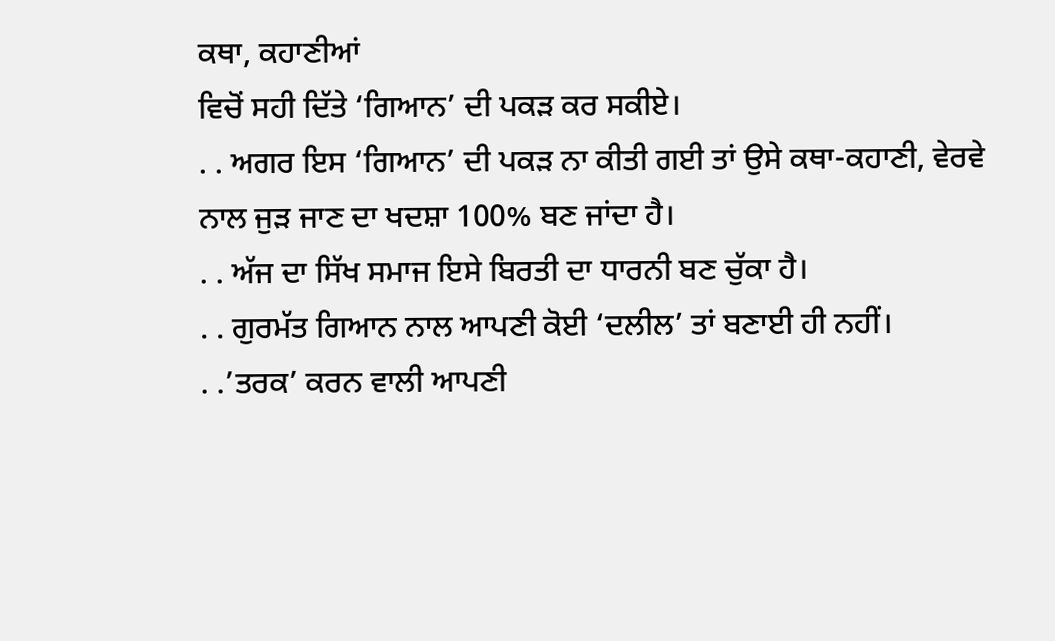ਕਥਾ, ਕਹਾਣੀਆਂ
ਵਿਚੋਂ ਸਹੀ ਦਿੱਤੇ ‘ਗਿਆਨ’ ਦੀ ਪਕੜ ਕਰ ਸਕੀਏ।
. . ਅਗਰ ਇਸ ‘ਗਿਆਨ’ ਦੀ ਪਕੜ ਨਾ ਕੀਤੀ ਗਈ ਤਾਂ ਉਸੇ ਕਥਾ-ਕਹਾਣੀ, ਵੇਰਵੇ
ਨਾਲ ਜੁੜ ਜਾਣ ਦਾ ਖਦਸ਼ਾ 100% ਬਣ ਜਾਂਦਾ ਹੈ।
. . ਅੱਜ ਦਾ ਸਿੱਖ ਸਮਾਜ ਇਸੇ ਬਿਰਤੀ ਦਾ ਧਾਰਨੀ ਬਣ ਚੁੱਕਾ ਹੈ।
. . ਗੁਰਮੱਤ ਗਿਆਨ ਨਾਲ ਆਪਣੀ ਕੋਈ ‘ਦਲੀਲ’ ਤਾਂ ਬਣਾਈ ਹੀ ਨਹੀਂ।
. .’ਤਰਕ’ ਕਰਨ ਵਾਲੀ ਆਪਣੀ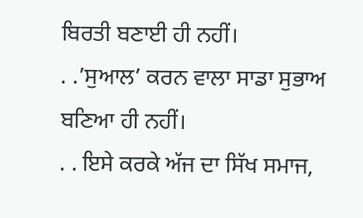ਬਿਰਤੀ ਬਣਾਈ ਹੀ ਨਹੀਂ।
. .’ਸੁਆਲ’ ਕਰਨ ਵਾਲਾ ਸਾਡਾ ਸੁਭਾਅ ਬਣਿਆ ਹੀ ਨਹੀਂ।
. . ਇਸੇ ਕਰਕੇ ਅੱਜ ਦਾ ਸਿੱਖ ਸਮਾਜ,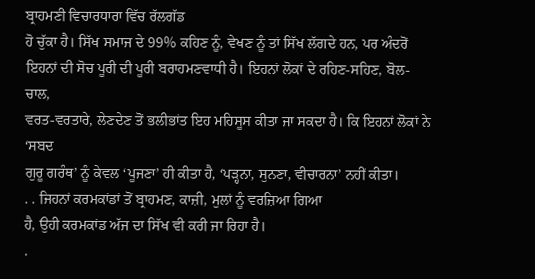ਬ੍ਰਾਹਮਣੀ ਵਿਚਾਰਧਾਰਾ ਵਿੱਚ ਰੱਲਗੱਡ
ਹੋ ਚੁੱਕਾ ਹੈ। ਸਿੱਖ ਸਮਾਜ ਦੇ 99% ਕਹਿਣ ਨੂੰ, ਵੇਖਣ ਨੂੰ ਤਾਂ ਸਿੱਖ ਲੱਗਦੇ ਹਨ, ਪਰ ਅੰਦਰੋਂ
ਇਹਨਾਂ ਦੀ ਸੋਚ ਪੂਰੀ ਦੀ ਪੂਰੀ ਬਰਾਹਮਣਵਾਧੀ ਹੈ। ਇਹਨਾਂ ਲੋਕਾਂ ਦੇ ਰਹਿਣ-ਸਹਿਣ, ਬੋਲ-ਚਾਲ,
ਵਰਤ-ਵਰਤਾਰੇ, ਲੇਣਦੇਣ ਤੋਂ ਭਲੀਭਾਂਤ ਇਹ ਮਹਿਸੂਸ ਕੀਤਾ ਜਾ ਸਕਦਾ ਹੈ। ਕਿ ਇਹਨਾਂ ਲੋਕਾਂ ਨੇ ‘ਸਬਦ
ਗੁਰੂ ਗਰੰਥ’ ਨੂੰ ਕੇਵਲ ‘ਪੂਜਣਾ’ ਹੀ ਕੀਤਾ ਹੈ, ‘ਪੜ੍ਹਨਾ, ਸੁਨਣਾ, ਵੀਚਾਰਨਾ’ ਨਹੀਂ ਕੀਤਾ।
. . ਜਿਹਨਾਂ ਕਰਮਕਾਂਡਾਂ ਤੋਂ ਬ੍ਰਾਹਮਣ, ਕਾਜ਼ੀ, ਮੁਲਾਂ ਨੂੰ ਵਰਜ਼ਿਆ ਗਿਆ
ਹੈ, ਉਹੀ ਕਰਮਕਾਂਡ ਅੱਜ ਦਾ ਸਿੱਖ ਵੀ ਕਰੀ ਜਾ ਰਿਹਾ ਹੈ।
.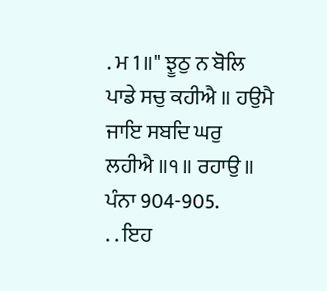. ਮ 1॥" ਝੂਠੁ ਨ ਬੋਲਿ ਪਾਡੇ ਸਚੁ ਕਹੀਐ ॥ ਹਉਮੈ ਜਾਇ ਸਬਦਿ ਘਰੁ
ਲਹੀਐ ॥੧॥ ਰਹਾਉ ॥ ਪੰਨਾ 904-905.
. . ਇਹ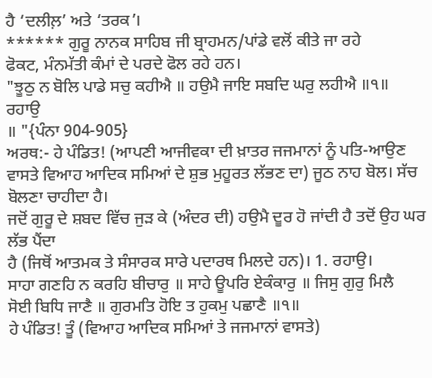ਹੈ ‘ਦਲੀਲ਼’ ਅਤੇ ‘ਤਰਕ’।
****** ਗੁਰੂ ਨਾਨਕ ਸਾਹਿਬ ਜੀ ਬ੍ਰਾਹਮਨ/ਪਾਂਡੇ ਵਲੋਂ ਕੀਤੇ ਜਾ ਰਹੇ
ਫੋਕਟ, ਮੰਨਮੱਤੀ ਕੰਮਾਂ ਦੇ ਪਰਦੇ ਫੋਲ ਰਹੇ ਹਨ।
"ਝੂਠੁ ਨ ਬੋਲਿ ਪਾਡੇ ਸਚੁ ਕਹੀਐ ॥ ਹਉਮੈ ਜਾਇ ਸਬਦਿ ਘਰੁ ਲਹੀਐ ॥੧॥ ਰਹਾਉ
॥ "{ਪੰਨਾ 904-905}
ਅਰਥ:- ਹੇ ਪੰਡਿਤ! (ਆਪਣੀ ਆਜੀਵਕਾ ਦੀ ਖ਼ਾਤਰ ਜਜਮਾਨਾਂ ਨੂੰ ਪਤਿ-ਆਉਣ
ਵਾਸਤੇ ਵਿਆਹ ਆਦਿਕ ਸਮਿਆਂ ਦੇ ਸ਼ੁਭ ਮੁਹੂਰਤ ਲੱਭਣ ਦਾ) ਜੂਠ ਨਾਹ ਬੋਲ। ਸੱਚ ਬੋਲਣਾ ਚਾਹੀਦਾ ਹੈ।
ਜਦੋਂ ਗੁਰੂ ਦੇ ਸ਼ਬਦ ਵਿੱਚ ਜੁੜ ਕੇ (ਅੰਦਰ ਦੀ) ਹਉਮੈ ਦੂਰ ਹੋ ਜਾਂਦੀ ਹੈ ਤਦੋਂ ਉਹ ਘਰ ਲੱਭ ਪੈਂਦਾ
ਹੈ (ਜਿਥੋਂ ਆਤਮਕ ਤੇ ਸੰਸਾਰਕ ਸਾਰੇ ਪਦਾਰਥ ਮਿਲਦੇ ਹਨ)। 1. ਰਹਾਉ।
ਸਾਹਾ ਗਣਹਿ ਨ ਕਰਹਿ ਬੀਚਾਰੁ ॥ ਸਾਹੇ ਊਪਰਿ ਏਕੰਕਾਰੁ ॥ ਜਿਸੁ ਗੁਰੁ ਮਿਲੈ
ਸੋਈ ਬਿਧਿ ਜਾਣੈ ॥ ਗੁਰਮਤਿ ਹੋਇ ਤ ਹੁਕਮੁ ਪਛਾਣੈ ॥੧॥
ਹੇ ਪੰਡਿਤ! ਤੂੰ (ਵਿਆਹ ਆਦਿਕ ਸਮਿਆਂ ਤੇ ਜਜਮਾਨਾਂ ਵਾਸਤੇ)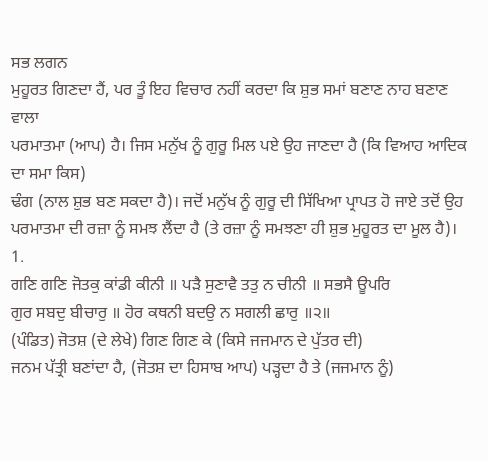ਸਭ ਲਗਨ
ਮੁਹੂਰਤ ਗਿਣਦਾ ਹੈਂ, ਪਰ ਤੂੰ ਇਹ ਵਿਚਾਰ ਨਹੀਂ ਕਰਦਾ ਕਿ ਸ਼ੁਭ ਸਮਾਂ ਬਣਾਣ ਨਾਹ ਬਣਾਣ ਵਾਲਾ
ਪਰਮਾਤਮਾ (ਆਪ) ਹੈ। ਜਿਸ ਮਨੁੱਖ ਨੂੰ ਗੁਰੂ ਮਿਲ ਪਏ ਉਹ ਜਾਣਦਾ ਹੈ (ਕਿ ਵਿਆਹ ਆਦਿਕ ਦਾ ਸਮਾ ਕਿਸ)
ਢੰਗ (ਨਾਲ ਸ਼ੁਭ ਬਣ ਸਕਦਾ ਹੈ)। ਜਦੋਂ ਮਨੁੱਖ ਨੂੰ ਗੁਰੂ ਦੀ ਸਿੱਖਿਆ ਪ੍ਰਾਪਤ ਹੋ ਜਾਏ ਤਦੋਂ ਉਹ
ਪਰਮਾਤਮਾ ਦੀ ਰਜ਼ਾ ਨੂੰ ਸਮਝ ਲੈਂਦਾ ਹੈ (ਤੇ ਰਜ਼ਾ ਨੂੰ ਸਮਝਣਾ ਹੀ ਸ਼ੁਭ ਮੁਹੂਰਤ ਦਾ ਮੂਲ ਹੈ)। 1.
ਗਣਿ ਗਣਿ ਜੋਤਕੁ ਕਾਂਡੀ ਕੀਨੀ ॥ ਪੜੈ ਸੁਣਾਵੈ ਤਤੁ ਨ ਚੀਨੀ ॥ ਸਭਸੈ ਊਪਰਿ
ਗੁਰ ਸਬਦੁ ਬੀਚਾਰੁ ॥ ਹੋਰ ਕਥਨੀ ਬਦਉ ਨ ਸਗਲੀ ਛਾਰੁ ॥੨॥
(ਪੰਡਿਤ) ਜੋਤਸ਼ (ਦੇ ਲੇਖੇ) ਗਿਣ ਗਿਣ ਕੇ (ਕਿਸੇ ਜਜਮਾਨ ਦੇ ਪੁੱਤਰ ਦੀ)
ਜਨਮ ਪੱਤ੍ਰੀ ਬਣਾਂਦਾ ਹੈ, (ਜੋਤਸ਼ ਦਾ ਹਿਸਾਬ ਆਪ) ਪੜ੍ਹਦਾ ਹੈ ਤੇ (ਜਜਮਾਨ ਨੂੰ)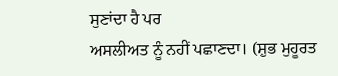ਸੁਣਾਂਦਾ ਹੈ ਪਰ
ਅਸਲੀਅਤ ਨੂੰ ਨਹੀਂ ਪਛਾਣਦਾ। (ਸ਼ੁਭ ਮੁਹੂਰਤ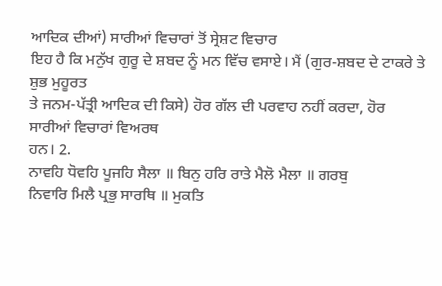ਆਦਿਕ ਦੀਆਂ) ਸਾਰੀਆਂ ਵਿਚਾਰਾਂ ਤੋਂ ਸ੍ਰੇਸ਼ਟ ਵਿਚਾਰ
ਇਹ ਹੈ ਕਿ ਮਨੁੱਖ ਗੁਰੂ ਦੇ ਸ਼ਬਦ ਨੂੰ ਮਨ ਵਿੱਚ ਵਸਾਏ। ਮੈਂ (ਗੁਰ-ਸ਼ਬਦ ਦੇ ਟਾਕਰੇ ਤੇ ਸ਼ੁਭ ਮੁਹੂਰਤ
ਤੇ ਜਨਮ-ਪੱਤ੍ਰੀ ਆਦਿਕ ਦੀ ਕਿਸੇ) ਹੋਰ ਗੱਲ ਦੀ ਪਰਵਾਹ ਨਹੀਂ ਕਰਦਾ, ਹੋਰ ਸਾਰੀਆਂ ਵਿਚਾਰਾਂ ਵਿਅਰਥ
ਹਨ। 2.
ਨਾਵਹਿ ਧੋਵਹਿ ਪੂਜਹਿ ਸੈਲਾ ॥ ਬਿਨੁ ਹਰਿ ਰਾਤੇ ਮੈਲੋ ਮੈਲਾ ॥ ਗਰਬੁ
ਨਿਵਾਰਿ ਮਿਲੈ ਪ੍ਰਭੁ ਸਾਰਥਿ ॥ ਮੁਕਤਿ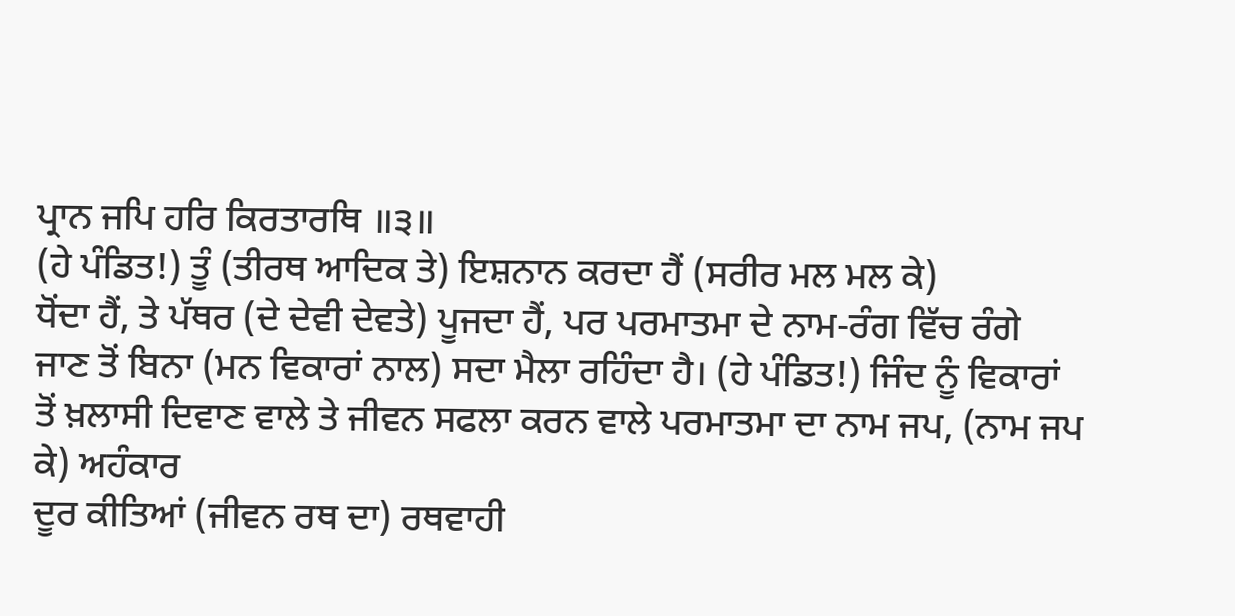ਪ੍ਰਾਨ ਜਪਿ ਹਰਿ ਕਿਰਤਾਰਥਿ ॥੩॥
(ਹੇ ਪੰਡਿਤ!) ਤੂੰ (ਤੀਰਥ ਆਦਿਕ ਤੇ) ਇਸ਼ਨਾਨ ਕਰਦਾ ਹੈਂ (ਸਰੀਰ ਮਲ ਮਲ ਕੇ)
ਧੋਂਦਾ ਹੈਂ, ਤੇ ਪੱਥਰ (ਦੇ ਦੇਵੀ ਦੇਵਤੇ) ਪੂਜਦਾ ਹੈਂ, ਪਰ ਪਰਮਾਤਮਾ ਦੇ ਨਾਮ-ਰੰਗ ਵਿੱਚ ਰੰਗੇ
ਜਾਣ ਤੋਂ ਬਿਨਾ (ਮਨ ਵਿਕਾਰਾਂ ਨਾਲ) ਸਦਾ ਮੈਲਾ ਰਹਿੰਦਾ ਹੈ। (ਹੇ ਪੰਡਿਤ!) ਜਿੰਦ ਨੂੰ ਵਿਕਾਰਾਂ
ਤੋਂ ਖ਼ਲਾਸੀ ਦਿਵਾਣ ਵਾਲੇ ਤੇ ਜੀਵਨ ਸਫਲਾ ਕਰਨ ਵਾਲੇ ਪਰਮਾਤਮਾ ਦਾ ਨਾਮ ਜਪ, (ਨਾਮ ਜਪ ਕੇ) ਅਹੰਕਾਰ
ਦੂਰ ਕੀਤਿਆਂ (ਜੀਵਨ ਰਥ ਦਾ) ਰਥਵਾਹੀ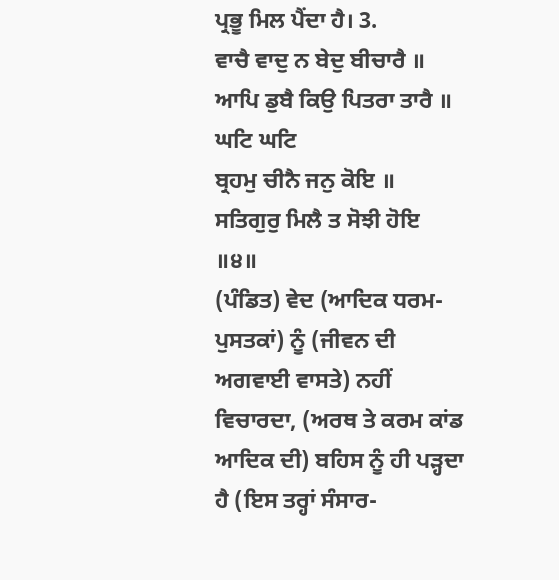ਪ੍ਰਭੂ ਮਿਲ ਪੈਂਦਾ ਹੈ। 3.
ਵਾਚੈ ਵਾਦੁ ਨ ਬੇਦੁ ਬੀਚਾਰੈ ॥ ਆਪਿ ਡੁਬੈ ਕਿਉ ਪਿਤਰਾ ਤਾਰੈ ॥ ਘਟਿ ਘਟਿ
ਬ੍ਰਹਮੁ ਚੀਨੈ ਜਨੁ ਕੋਇ ॥ ਸਤਿਗੁਰੁ ਮਿਲੈ ਤ ਸੋਝੀ ਹੋਇ ॥੪॥
(ਪੰਡਿਤ) ਵੇਦ (ਆਦਿਕ ਧਰਮ-ਪੁਸਤਕਾਂ) ਨੂੰ (ਜੀਵਨ ਦੀ ਅਗਵਾਈ ਵਾਸਤੇ) ਨਹੀਂ
ਵਿਚਾਰਦਾ, (ਅਰਥ ਤੇ ਕਰਮ ਕਾਂਡ ਆਦਿਕ ਦੀ) ਬਹਿਸ ਨੂੰ ਹੀ ਪੜ੍ਹਦਾ ਹੈ (ਇਸ ਤਰ੍ਹਾਂ ਸੰਸਾਰ-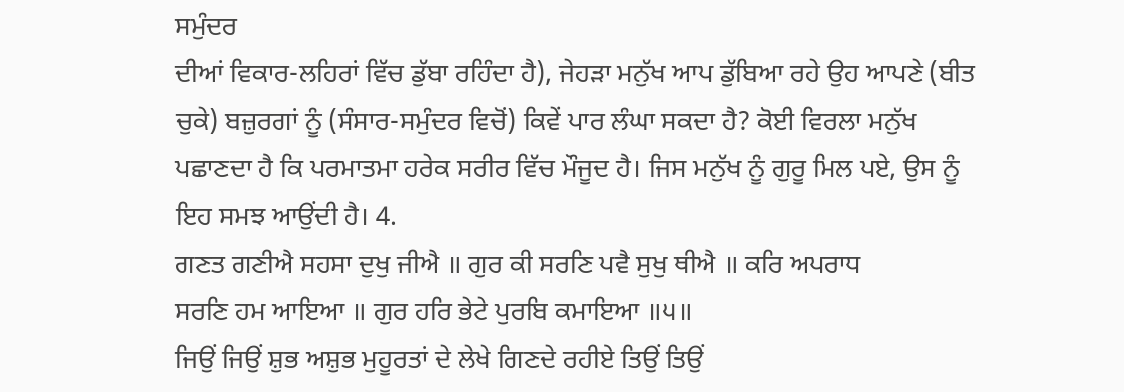ਸਮੁੰਦਰ
ਦੀਆਂ ਵਿਕਾਰ-ਲਹਿਰਾਂ ਵਿੱਚ ਡੁੱਬਾ ਰਹਿੰਦਾ ਹੈ), ਜੇਹੜਾ ਮਨੁੱਖ ਆਪ ਡੁੱਬਿਆ ਰਹੇ ਉਹ ਆਪਣੇ (ਬੀਤ
ਚੁਕੇ) ਬਜ਼ੁਰਗਾਂ ਨੂੰ (ਸੰਸਾਰ-ਸਮੁੰਦਰ ਵਿਚੋਂ) ਕਿਵੇਂ ਪਾਰ ਲੰਘਾ ਸਕਦਾ ਹੈ? ਕੋਈ ਵਿਰਲਾ ਮਨੁੱਖ
ਪਛਾਣਦਾ ਹੈ ਕਿ ਪਰਮਾਤਮਾ ਹਰੇਕ ਸਰੀਰ ਵਿੱਚ ਮੌਜੂਦ ਹੈ। ਜਿਸ ਮਨੁੱਖ ਨੂੰ ਗੁਰੂ ਮਿਲ ਪਏ, ਉਸ ਨੂੰ
ਇਹ ਸਮਝ ਆਉਂਦੀ ਹੈ। 4.
ਗਣਤ ਗਣੀਐ ਸਹਸਾ ਦੁਖੁ ਜੀਐ ॥ ਗੁਰ ਕੀ ਸਰਣਿ ਪਵੈ ਸੁਖੁ ਥੀਐ ॥ ਕਰਿ ਅਪਰਾਧ
ਸਰਣਿ ਹਮ ਆਇਆ ॥ ਗੁਰ ਹਰਿ ਭੇਟੇ ਪੁਰਬਿ ਕਮਾਇਆ ॥੫॥
ਜਿਉਂ ਜਿਉਂ ਸ਼ੁਭ ਅਸ਼ੁਭ ਮੁਹੂਰਤਾਂ ਦੇ ਲੇਖੇ ਗਿਣਦੇ ਰਹੀਏ ਤਿਉਂ ਤਿਉਂ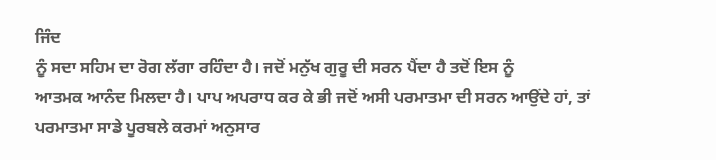ਜਿੰਦ
ਨੂੰ ਸਦਾ ਸਹਿਮ ਦਾ ਰੋਗ ਲੱਗਾ ਰਹਿੰਦਾ ਹੈ। ਜਦੋਂ ਮਨੁੱਖ ਗੁਰੂ ਦੀ ਸਰਨ ਪੈਂਦਾ ਹੈ ਤਦੋਂ ਇਸ ਨੂੰ
ਆਤਮਕ ਆਨੰਦ ਮਿਲਦਾ ਹੈ। ਪਾਪ ਅਪਰਾਧ ਕਰ ਕੇ ਭੀ ਜਦੋਂ ਅਸੀ ਪਰਮਾਤਮਾ ਦੀ ਸਰਨ ਆਉਂਦੇ ਹਾਂ, ਤਾਂ
ਪਰਮਾਤਮਾ ਸਾਡੇ ਪੂਰਬਲੇ ਕਰਮਾਂ ਅਨੁਸਾਰ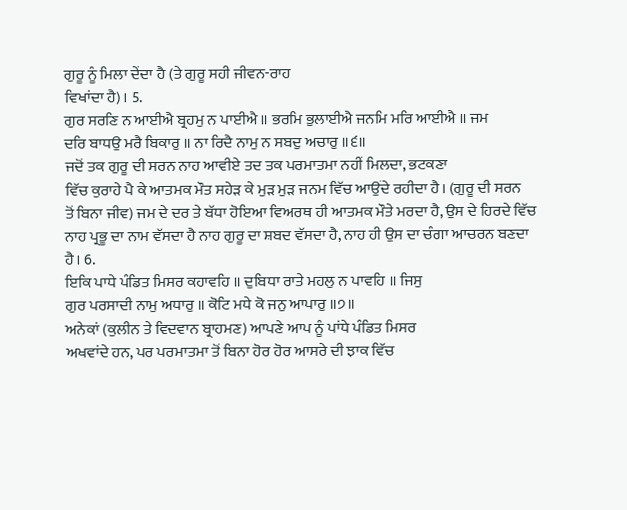ਗੁਰੂ ਨੂੰ ਮਿਲਾ ਦੇਂਦਾ ਹੈ (ਤੇ ਗੁਰੂ ਸਹੀ ਜੀਵਨ-ਰਾਹ
ਵਿਖਾਂਦਾ ਹੈ)। 5.
ਗੁਰ ਸਰਣਿ ਨ ਆਈਐ ਬ੍ਰਹਮੁ ਨ ਪਾਈਐ ॥ ਭਰਮਿ ਭੁਲਾਈਐ ਜਨਮਿ ਮਰਿ ਆਈਐ ॥ ਜਮ
ਦਰਿ ਬਾਧਉ ਮਰੈ ਬਿਕਾਰੁ ॥ ਨਾ ਰਿਦੈ ਨਾਮੁ ਨ ਸਬਦੁ ਅਚਾਰੁ ॥੬॥
ਜਦੋਂ ਤਕ ਗੁਰੂ ਦੀ ਸਰਨ ਨਾਹ ਆਵੀਏ ਤਦ ਤਕ ਪਰਮਾਤਮਾ ਨਹੀਂ ਮਿਲਦਾ, ਭਟਕਣਾ
ਵਿੱਚ ਕੁਰਾਹੇ ਪੈ ਕੇ ਆਤਮਕ ਮੌਤ ਸਹੇੜ ਕੇ ਮੁੜ ਮੁੜ ਜਨਮ ਵਿੱਚ ਆਉਂਦੇ ਰਹੀਦਾ ਹੈ। (ਗੁਰੂ ਦੀ ਸਰਨ
ਤੋਂ ਬਿਨਾ ਜੀਵ) ਜਮ ਦੇ ਦਰ ਤੇ ਬੱਧਾ ਹੋਇਆ ਵਿਅਰਥ ਹੀ ਆਤਮਕ ਮੌਤੇ ਮਰਦਾ ਹੈ, ਉਸ ਦੇ ਹਿਰਦੇ ਵਿੱਚ
ਨਾਹ ਪ੍ਰਭੂ ਦਾ ਨਾਮ ਵੱਸਦਾ ਹੈ ਨਾਹ ਗੁਰੂ ਦਾ ਸ਼ਬਦ ਵੱਸਦਾ ਹੈ, ਨਾਹ ਹੀ ਉਸ ਦਾ ਚੰਗਾ ਆਚਰਨ ਬਣਦਾ
ਹੈ। 6.
ਇਕਿ ਪਾਧੇ ਪੰਡਿਤ ਮਿਸਰ ਕਹਾਵਹਿ ॥ ਦੁਬਿਧਾ ਰਾਤੇ ਮਹਲੁ ਨ ਪਾਵਹਿ ॥ ਜਿਸੁ
ਗੁਰ ਪਰਸਾਦੀ ਨਾਮੁ ਅਧਾਰੁ ॥ ਕੋਟਿ ਮਧੇ ਕੋ ਜਨੁ ਆਪਾਰੁ ॥੭॥
ਅਨੇਕਾਂ (ਕੁਲੀਨ ਤੇ ਵਿਦਵਾਨ ਬ੍ਰਾਹਮਣ) ਆਪਣੇ ਆਪ ਨੂੰ ਪਾਂਧੇ ਪੰਡਿਤ ਮਿਸਰ
ਅਖਵਾਂਦੇ ਹਨ, ਪਰ ਪਰਮਾਤਮਾ ਤੋਂ ਬਿਨਾ ਹੋਰ ਹੋਰ ਆਸਰੇ ਦੀ ਝਾਕ ਵਿੱਚ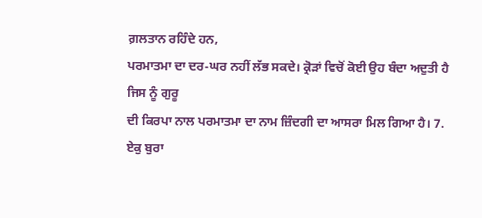ਗ਼ਲਤਾਨ ਰਹਿੰਦੇ ਹਨ,
ਪਰਮਾਤਮਾ ਦਾ ਦਰ-ਘਰ ਨਹੀਂ ਲੱਭ ਸਕਦੇ। ਕ੍ਰੋੜਾਂ ਵਿਚੋਂ ਕੋਈ ਉਹ ਬੰਦਾ ਅਦੁਤੀ ਹੈ ਜਿਸ ਨੂੰ ਗੁਰੂ
ਦੀ ਕਿਰਪਾ ਨਾਲ ਪਰਮਾਤਮਾ ਦਾ ਨਾਮ ਜ਼ਿੰਦਗੀ ਦਾ ਆਸਰਾ ਮਿਲ ਗਿਆ ਹੈ। 7.
ਏਕੁ ਬੁਰਾ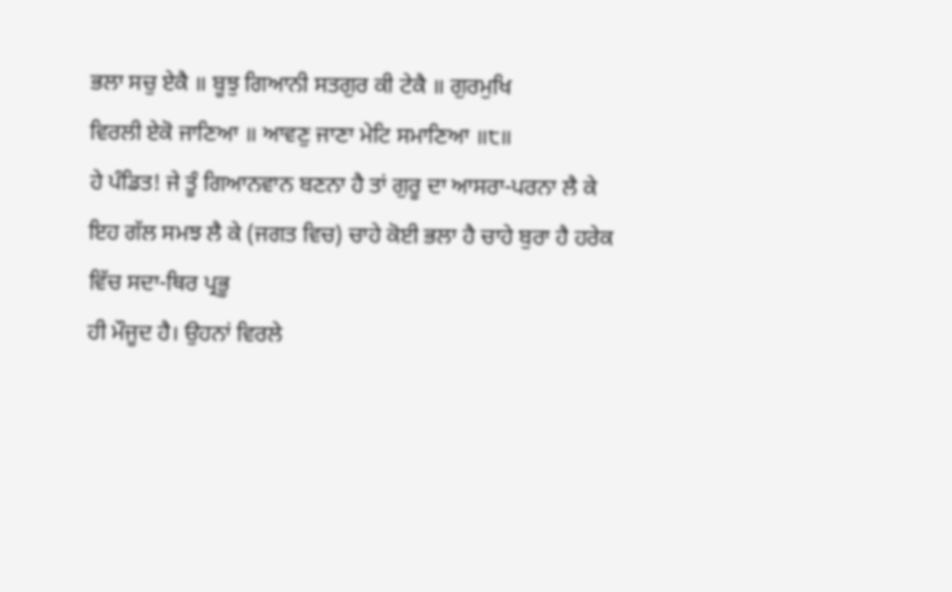ਭਲਾ ਸਚੁ ਏਕੈ ॥ ਬੂਝੁ ਗਿਆਨੀ ਸਤਗੁਰ ਕੀ ਟੇਕੈ ॥ ਗੁਰਮੁਖਿ
ਵਿਰਲੀ ਏਕੋ ਜਾਣਿਆ ॥ ਆਵਣੁ ਜਾਣਾ ਮੇਟਿ ਸਮਾਣਿਆ ॥੮॥
ਹੇ ਪੰਡਿਤ! ਜੇ ਤੂੰ ਗਿਆਨਵਾਨ ਬਣਨਾ ਹੈ ਤਾਂ ਗੁਰੂ ਦਾ ਆਸਰਾ-ਪਰਨਾ ਲੈ ਕੇ
ਇਹ ਗੱਲ ਸਮਝ ਲੈ ਕੇ (ਜਗਤ ਵਿਚ) ਚਾਹੇ ਕੋਈ ਭਲਾ ਹੈ ਚਾਹੇ ਬੁਰਾ ਹੈ ਹਰੇਕ ਵਿੱਚ ਸਦਾ-ਥਿਰ ਪ੍ਰਭੂ
ਹੀ ਮੌਜੂਦ ਹੈ। ਉਹਨਾਂ ਵਿਰਲੇ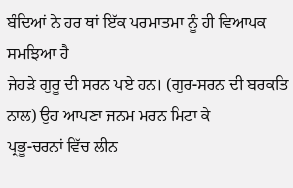ਬੰਦਿਆਂ ਨੇ ਹਰ ਥਾਂ ਇੱਕ ਪਰਮਾਤਮਾ ਨੂੰ ਹੀ ਵਿਆਪਕ ਸਮਝਿਆ ਹੈ
ਜੇਹੜੇ ਗੁਰੂ ਦੀ ਸਰਨ ਪਏ ਹਨ। (ਗੁਰ-ਸਰਨ ਦੀ ਬਰਕਤਿ ਨਾਲ) ਉਹ ਆਪਣਾ ਜਨਮ ਮਰਨ ਮਿਟਾ ਕੇ
ਪ੍ਰਭੂ-ਚਰਨਾਂ ਵਿੱਚ ਲੀਨ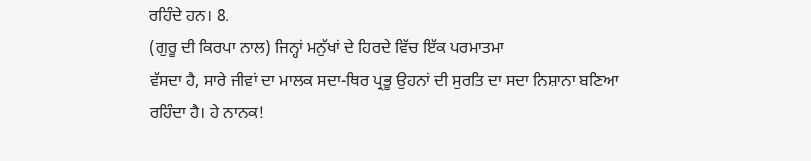ਰਹਿੰਦੇ ਹਨ। 8.
(ਗੁਰੂ ਦੀ ਕਿਰਪਾ ਨਾਲ) ਜਿਨ੍ਹਾਂ ਮਨੁੱਖਾਂ ਦੇ ਹਿਰਦੇ ਵਿੱਚ ਇੱਕ ਪਰਮਾਤਮਾ
ਵੱਸਦਾ ਹੈ, ਸਾਰੇ ਜੀਵਾਂ ਦਾ ਮਾਲਕ ਸਦਾ-ਥਿਰ ਪ੍ਰਭੂ ਉਹਨਾਂ ਦੀ ਸੁਰਤਿ ਦਾ ਸਦਾ ਨਿਸ਼ਾਨਾ ਬਣਿਆ
ਰਹਿੰਦਾ ਹੈ। ਹੇ ਨਾਨਕ!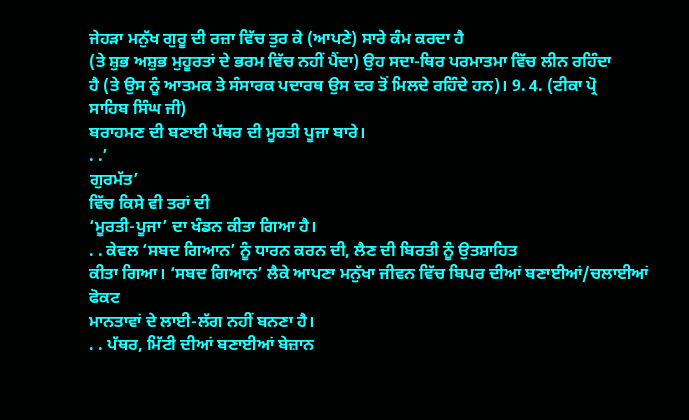ਜੇਹੜਾ ਮਨੁੱਖ ਗੁਰੂ ਦੀ ਰਜ਼ਾ ਵਿੱਚ ਤੁਰ ਕੇ (ਆਪਣੇ) ਸਾਰੇ ਕੰਮ ਕਰਦਾ ਹੈ
(ਤੇ ਸ਼ੁਭ ਅਸ਼ੁਭ ਮੁਹੂਰਤਾਂ ਦੇ ਭਰਮ ਵਿੱਚ ਨਹੀਂ ਪੈਂਦਾ) ਉਹ ਸਦਾ-ਥਿਰ ਪਰਮਾਤਮਾ ਵਿੱਚ ਲੀਨ ਰਹਿੰਦਾ
ਹੈ (ਤੇ ਉਸ ਨੂੰ ਆਤਮਕ ਤੇ ਸੰਸਾਰਕ ਪਦਾਰਥ ਉਸ ਦਰ ਤੋਂ ਮਿਲਦੇ ਰਹਿੰਦੇ ਹਨ)। 9. 4. (ਟੀਕਾ ਪ੍ਰੋ
ਸਾਹਿਬ ਸਿੰਘ ਜੀ)
ਬਰਾਹਮਣ ਦੀ ਬਣਾਈ ਪੱਥਰ ਦੀ ਮੂਰਤੀ ਪੂਜਾ ਬਾਰੇ।
. .’
ਗੁਰਮੱਤ’
ਵਿੱਚ ਕਿਸੇ ਵੀ ਤਰਾਂ ਦੀ
‘ਮੂਰਤੀ-ਪੂਜਾ’ ਦਾ ਖੰਡਨ ਕੀਤਾ ਗਿਆ ਹੈ।
. . ਕੇਵਲ ‘ਸਬਦ ਗਿਆਨ’ ਨੂੰ ਧਾਰਨ ਕਰਨ ਦੀ, ਲੈਣ ਦੀ ਬਿਰਤੀ ਨੂੰ ਉਤਸ਼ਾਹਿਤ
ਕੀਤਾ ਗਿਆ। ‘ਸਬਦ ਗਿਆਨ’ ਲੈਕੇ ਆਪਣਾ ਮਨੁੱਖਾ ਜੀਵਨ ਵਿੱਚ ਬਿਪਰ ਦੀਆਂ ਬਣਾਈਆਂ/ਚਲਾਈਆਂ ਫੋਕਟ
ਮਾਨਤਾਵਾਂ ਦੇ ਲਾਈ-ਲੱਗ ਨਹੀਂ ਬਨਣਾ ਹੈ।
. . ਪੱਥਰ, ਮਿੱਟੀ ਦੀਆਂ ਬਣਾਈਆਂ ਬੇਜ਼ਾਨ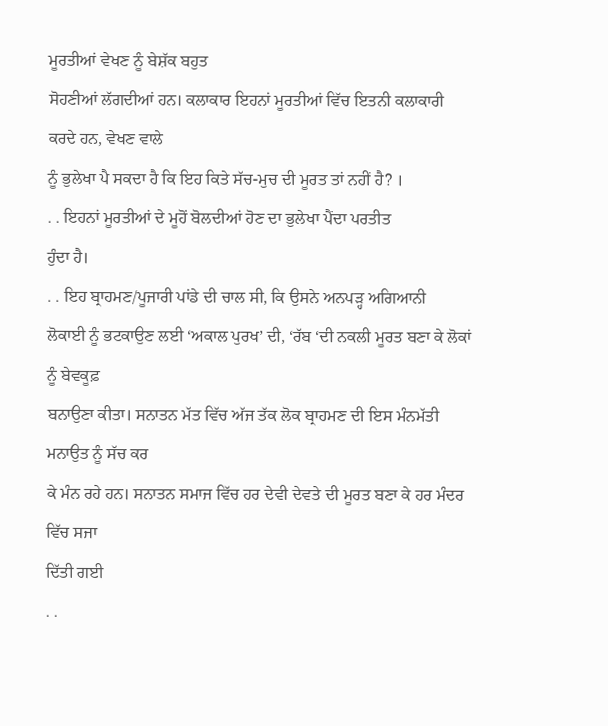ਮੂਰਤੀਆਂ ਵੇਖਣ ਨੂੰ ਬੇਸ਼ੱਕ ਬਹੁਤ
ਸੋਹਣੀਆਂ ਲੱਗਦੀਆਂ ਹਨ। ਕਲਾਕਾਰ ਇਹਨਾਂ ਮੂਰਤੀਆਂ ਵਿੱਚ ਇਤਨੀ ਕਲਾਕਾਰੀ ਕਰਦੇ ਹਨ, ਵੇਖਣ ਵਾਲੇ
ਨੂੰ ਭੁਲੇਖਾ ਪੈ ਸਕਦਾ ਹੈ ਕਿ ਇਹ ਕਿਤੇ ਸੱਚ-ਮੁਚ ਦੀ ਮੂਰਤ ਤਾਂ ਨਹੀਂ ਹੈ? ।
. . ਇਹਨਾਂ ਮੂਰਤੀਆਂ ਦੇ ਮੂਹੋਂ ਬੋਲਦੀਆਂ ਹੋਣ ਦਾ ਭੁਲੇਖਾ ਪੈਂਦਾ ਪਰਤੀਤ
ਹੁੰਦਾ ਹੈ।
. . ਇਹ ਬ੍ਰਾਹਮਣ/ਪੂਜਾਰੀ ਪਾਂਡੇ ਦੀ ਚਾਲ ਸੀ, ਕਿ ਉਸਨੇ ਅਨਪੜ੍ਹ ਅਗਿਆਨੀ
ਲੋਕਾਈ ਨੂੰ ਭਟਕਾਉਣ ਲਈ ‘ਅਕਾਲ ਪੁਰਖ’ ਦੀ, ‘ਰੱਬ ‘ਦੀ ਨਕਲੀ ਮੂਰਤ ਬਣਾ ਕੇ ਲੋਕਾਂ ਨੂੰ ਬੇਵਕੂਫ਼
ਬਨਾਉਣਾ ਕੀਤਾ। ਸਨਾਤਨ ਮੱਤ ਵਿੱਚ ਅੱਜ ਤੱਕ ਲੋਕ ਬ੍ਰਾਹਮਣ ਦੀ ਇਸ ਮੰਨਮੱਤੀ ਮਨਾਉਤ ਨੂੰ ਸੱਚ ਕਰ
ਕੇ ਮੰਨ ਰਹੇ ਹਨ। ਸਨਾਤਨ ਸਮਾਜ ਵਿੱਚ ਹਰ ਦੇਵੀ ਦੇਵਤੇ ਦੀ ਮੂਰਤ ਬਣਾ ਕੇ ਹਰ ਮੰਦਰ ਵਿੱਚ ਸਜਾ
ਦਿੱਤੀ ਗਈ
. .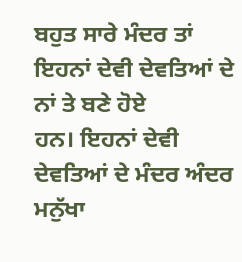ਬਹੁਤ ਸਾਰੇ ਮੰਦਰ ਤਾਂ ਇਹਨਾਂ ਦੇਵੀ ਦੇਵਤਿਆਂ ਦੇ ਨਾਂ ਤੇ ਬਣੇ ਹੋਏ
ਹਨ। ਇਹਨਾਂ ਦੇਵੀ ਦੇਵਤਿਆਂ ਦੇ ਮੰਦਰ ਅੰਦਰ ਮਨੁੱਖਾ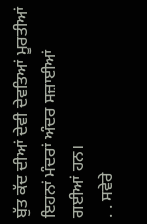ਬੁੱਤ ਕੱਦ ਦੀਆਂ ਦੇਵੀ ਦੇਵਤਿਆਂ ਮੂਰਤੀਆਂ
ਇਹਨਾਂ ਮੰਦਰਾਂ ਅੰਦਰ ਸਜ਼ਾਈਆਂ ਗਈਆਂ ਹਨ।
. . ਸਵੇਰੇ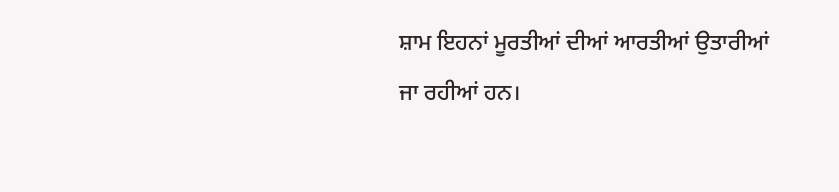ਸ਼ਾਮ ਇਹਨਾਂ ਮੂਰਤੀਆਂ ਦੀਆਂ ਆਰਤੀਆਂ ਉਤਾਰੀਆਂ ਜਾ ਰਹੀਆਂ ਹਨ।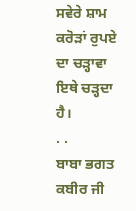ਸਵੇਰੇ ਸ਼ਾਮ ਕਰੋੜਾਂ ਰੁਪਏ ਦਾ ਚੜ੍ਹਾਵਾ ਇਥੇ ਚੜ੍ਹਦਾ ਹੈ।
. .
ਬਾਬਾ ਭਗਤ ਕਬੀਰ ਜੀ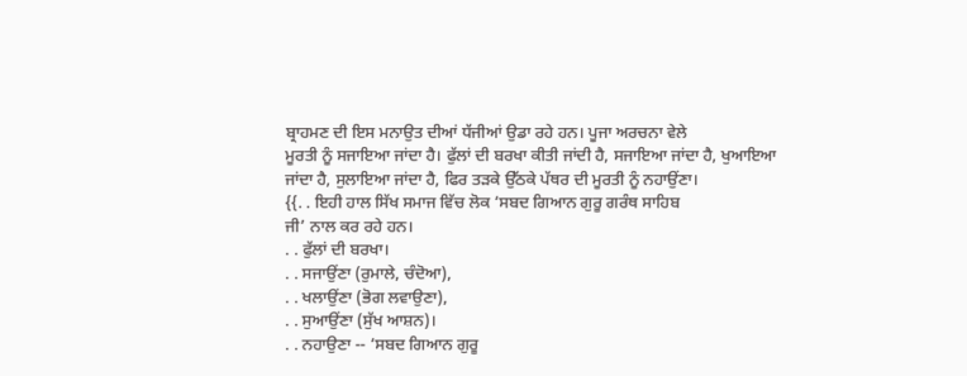ਬ੍ਰਾਹਮਣ ਦੀ ਇਸ ਮਨਾਉਤ ਦੀਆਂ ਧੱਜੀਆਂ ਉਡਾ ਰਹੇ ਹਨ। ਪੂਜਾ ਅਰਚਨਾ ਵੇਲੇ
ਮੂਰਤੀ ਨੂੰ ਸਜਾਇਆ ਜਾਂਦਾ ਹੈ। ਫੁੱਲਾਂ ਦੀ ਬਰਖਾ ਕੀਤੀ ਜਾਂਦੀ ਹੈ, ਸਜਾਇਆ ਜਾਂਦਾ ਹੈ, ਖੁਆਇਆ
ਜਾਂਦਾ ਹੈ, ਸੁਲਾਇਆ ਜਾਂਦਾ ਹੈ, ਫਿਰ ਤੜਕੇ ਉੱਠਕੇ ਪੱਥਰ ਦੀ ਮੂਰਤੀ ਨੂੰ ਨਹਾਉਂਣਾ।
{{. . ਇਹੀ ਹਾਲ ਸਿੱਖ ਸਮਾਜ ਵਿੱਚ ਲੋਕ ‘ਸਬਦ ਗਿਆਨ ਗੁਰੂ ਗਰੰਥ ਸਾਹਿਬ
ਜੀ’ ਨਾਲ ਕਰ ਰਹੇ ਹਨ।
. . ਫੁੱਲਾਂ ਦੀ ਬਰਖਾ।
. . ਸਜਾਉਂਣਾ (ਰੁਮਾਲੇ, ਚੰਦੋਆ),
. . ਖਲਾਉਂਣਾ (ਭੋਗ ਲਵਾਉਣਾ),
. . ਸੁਆਉਂਣਾ (ਸੁੱਖ ਆਸ਼ਨ)।
. . ਨਹਾਉਣਾ -- ‘ਸਬਦ ਗਿਆਨ ਗੁਰੂ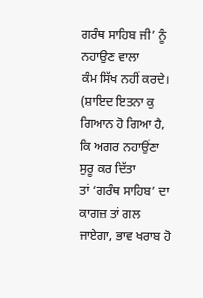ਗਰੰਥ ਸਾਹਿਬ ਜੀ’ ਨੂੰ ਨਹਾਉਣ ਵਾਲਾ
ਕੰਮ ਸਿੱਖ ਨਹੀਂ ਕਰਦੇ। (ਸ਼ਾਇਦ ਇਤਨਾ ਕੁ ਗਿਆਨ ਹੋ ਗਿਆ ਹੈ, ਕਿ ਅਗਰ ਨਹਾਉਂਣਾ ਸੁਰੂ ਕਰ ਦਿੱਤਾ
ਤਾਂ ‘ਗਰੰਥ ਸਾਹਿਬ’ ਦਾ ਕਾਗਜ਼ ਤਾਂ ਗਲ ਜਾਏਗਾ, ਭਾਵ ਖਰਾਬ ਹੋ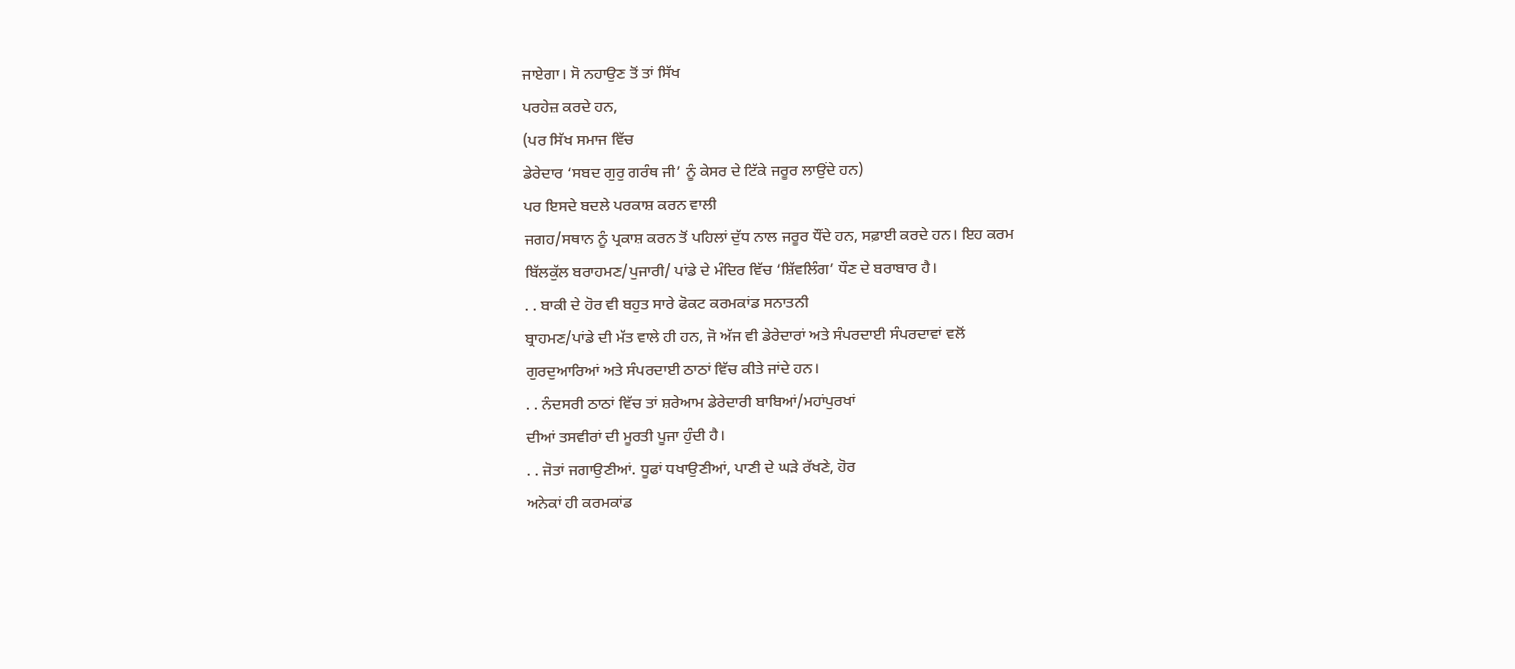ਜਾਏਗਾ। ਸੋ ਨਹਾਉਣ ਤੋਂ ਤਾਂ ਸਿੱਖ
ਪਰਹੇਜ਼ ਕਰਦੇ ਹਨ,
(ਪਰ ਸਿੱਖ ਸਮਾਜ ਵਿੱਚ
ਡੇਰੇਦਾਰ ‘ਸਬਦ ਗੁਰੁ ਗਰੰਥ ਜੀ’ ਨੂੰ ਕੇਸਰ ਦੇ ਟਿੱਕੇ ਜਰੂਰ ਲਾਉਂਦੇ ਹਨ)
ਪਰ ਇਸਦੇ ਬਦਲੇ ਪਰਕਾਸ਼ ਕਰਨ ਵਾਲੀ
ਜਗਹ/ਸਥਾਨ ਨੂੰ ਪ੍ਰਕਾਸ਼ ਕਰਨ ਤੋਂ ਪਹਿਲਾਂ ਦੁੱਧ ਨਾਲ ਜਰੂਰ ਧੌਂਦੇ ਹਨ, ਸਫ਼ਾਈ ਕਰਦੇ ਹਨ। ਇਹ ਕਰਮ
ਬਿੱਲਕੁੱਲ ਬਰਾਹਮਣ/ਪੁਜਾਰੀ/ ਪਾਂਡੇ ਦੇ ਮੰਦਿਰ ਵਿੱਚ ‘ਸ਼ਿੱਵਲਿੰਗ’ ਧੌਣ ਦੇ ਬਰਾਬਾਰ ਹੈ।
. . ਬਾਕੀ ਦੇ ਹੋਰ ਵੀ ਬਹੁਤ ਸਾਰੇ ਫੋਕਟ ਕਰਮਕਾਂਡ ਸਨਾਤਨੀ
ਬ੍ਰਾਹਮਣ/ਪਾਂਡੇ ਦੀ ਮੱਤ ਵਾਲੇ ਹੀ ਹਨ, ਜੋ ਅੱਜ ਵੀ ਡੇਰੇਦਾਰਾਂ ਅਤੇ ਸੰਪਰਦਾਈ ਸੰਪਰਦਾਵਾਂ ਵਲੋਂ
ਗੁਰਦੁਆਰਿਆਂ ਅਤੇ ਸੰਪਰਦਾਈ ਠਾਠਾਂ ਵਿੱਚ ਕੀਤੇ ਜਾਂਦੇ ਹਨ।
. . ਨੰਦਸਰੀ ਠਾਠਾਂ ਵਿੱਚ ਤਾਂ ਸ਼ਰੇਆਮ ਡੇਰੇਦਾਰੀ ਬਾਬਿਆਂ/ਮਹਾਂਪੁਰਖਾਂ
ਦੀਆਂ ਤਸਵੀਰਾਂ ਦੀ ਮੂਰਤੀ ਪੂਜਾ ਹੁੰਦੀ ਹੈ।
. . ਜੋਤਾਂ ਜਗਾਉਣੀਆਂ. ਧੂਫਾਂ ਧਖਾਉਣੀਆਂ, ਪਾਣੀ ਦੇ ਘੜੇ ਰੱਖਣੇ, ਹੋਰ
ਅਨੇਕਾਂ ਹੀ ਕਰਮਕਾਂਡ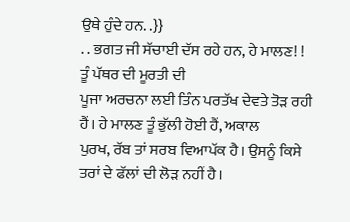ਉਥੇ ਹੁੰਦੇ ਹਨ. .}}
. . ਭਗਤ ਜੀ ਸੱਚਾਈ ਦੱਸ ਰਹੇ ਹਨ, ਹੇ ਮਾਲਣ! ! ਤੂੰ ਪੱਥਰ ਦੀ ਮੂਰਤੀ ਦੀ
ਪੂਜਾ ਅਰਚਨਾ ਲਈ ਤਿੰਨ ਪਰਤੱਖ ਦੇਵਤੇ ਤੋੜ ਰਹੀ ਹੈਂ। ਹੇ ਮਾਲਣ ਤੂੰ ਭੁੱਲੀ ਹੋਈ ਹੈਂ, ਅਕਾਲ
ਪੁਰਖ, ਰੱਬ ਤਾਂ ਸਰਬ ਵਿਆਪੱਕ ਹੈ। ਉਸਨੂੰ ਕਿਸੇ ਤਰਾਂ ਦੇ ਫੱਲਾਂ ਦੀ ਲੋੜ ਨਹੀਂ ਹੈ।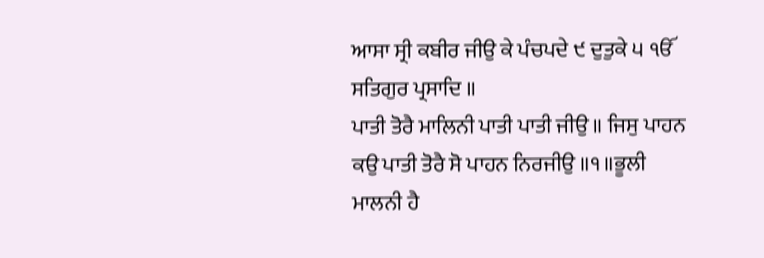ਆਸਾ ਸ੍ਰੀ ਕਬੀਰ ਜੀਉ ਕੇ ਪੰਚਪਦੇ ੯ ਦੁਤੁਕੇ ੫ ੴ ਸਤਿਗੁਰ ਪ੍ਰਸਾਦਿ ॥
ਪਾਤੀ ਤੋਰੈ ਮਾਲਿਨੀ ਪਾਤੀ ਪਾਤੀ ਜੀਉ ॥ ਜਿਸੁ ਪਾਹਨ ਕਉ ਪਾਤੀ ਤੋਰੈ ਸੋ ਪਾਹਨ ਨਿਰਜੀਉ ॥੧॥ਭੂਲੀ
ਮਾਲਨੀ ਹੈ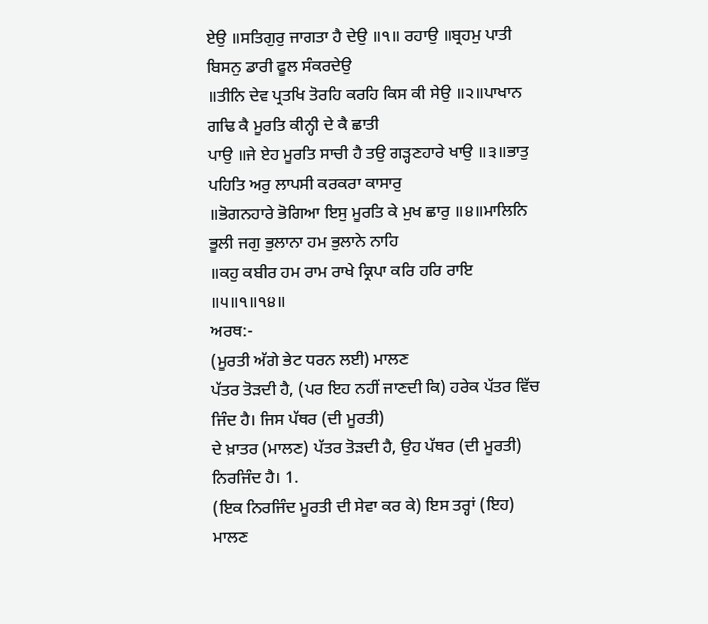ਏਉ ॥ਸਤਿਗੁਰੁ ਜਾਗਤਾ ਹੈ ਦੇਉ ॥੧॥ ਰਹਾਉ ॥ਬ੍ਰਹਮੁ ਪਾਤੀ ਬਿਸਨੁ ਡਾਰੀ ਫੂਲ ਸੰਕਰਦੇਉ
॥ਤੀਨਿ ਦੇਵ ਪ੍ਰਤਖਿ ਤੋਰਹਿ ਕਰਹਿ ਕਿਸ ਕੀ ਸੇਉ ॥੨॥ਪਾਖਾਨ ਗਢਿ ਕੈ ਮੂਰਤਿ ਕੀਨ੍ਹੀ ਦੇ ਕੈ ਛਾਤੀ
ਪਾਉ ॥ਜੇ ਏਹ ਮੂਰਤਿ ਸਾਚੀ ਹੈ ਤਉ ਗੜ੍ਹਣਹਾਰੇ ਖਾਉ ॥੩॥ਭਾਤੁ ਪਹਿਤਿ ਅਰੁ ਲਾਪਸੀ ਕਰਕਰਾ ਕਾਸਾਰੁ
॥ਭੋਗਨਹਾਰੇ ਭੋਗਿਆ ਇਸੁ ਮੂਰਤਿ ਕੇ ਮੁਖ ਛਾਰੁ ॥੪॥ਮਾਲਿਨਿ ਭੂਲੀ ਜਗੁ ਭੁਲਾਨਾ ਹਮ ਭੁਲਾਨੇ ਨਾਹਿ
॥ਕਹੁ ਕਬੀਰ ਹਮ ਰਾਮ ਰਾਖੇ ਕ੍ਰਿਪਾ ਕਰਿ ਹਰਿ ਰਾਇ ॥੫॥੧॥੧੪॥
ਅਰਥ:-
(ਮੂਰਤੀ ਅੱਗੇ ਭੇਟ ਧਰਨ ਲਈ) ਮਾਲਣ
ਪੱਤਰ ਤੋੜਦੀ ਹੈ, (ਪਰ ਇਹ ਨਹੀਂ ਜਾਣਦੀ ਕਿ) ਹਰੇਕ ਪੱਤਰ ਵਿੱਚ ਜਿੰਦ ਹੈ। ਜਿਸ ਪੱਥਰ (ਦੀ ਮੂਰਤੀ)
ਦੇ ਖ਼ਾਤਰ (ਮਾਲਣ) ਪੱਤਰ ਤੋੜਦੀ ਹੈ, ਉਹ ਪੱਥਰ (ਦੀ ਮੂਰਤੀ) ਨਿਰਜਿੰਦ ਹੈ। 1.
(ਇਕ ਨਿਰਜਿੰਦ ਮੂਰਤੀ ਦੀ ਸੇਵਾ ਕਰ ਕੇ) ਇਸ ਤਰ੍ਹਾਂ (ਇਹ) ਮਾਲਣ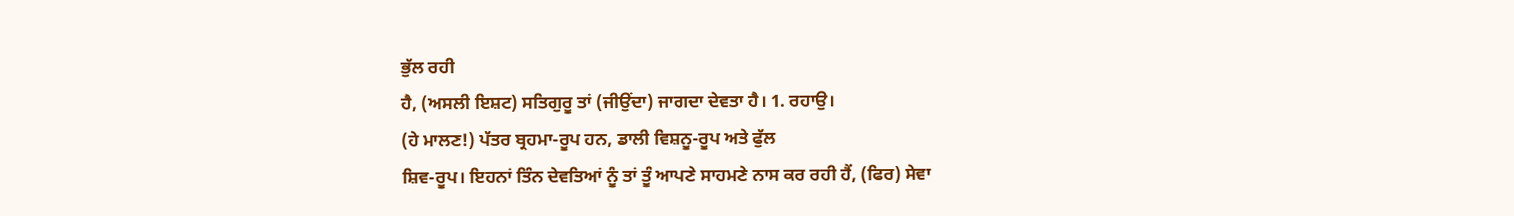ਭੁੱਲ ਰਹੀ
ਹੈ, (ਅਸਲੀ ਇਸ਼ਟ) ਸਤਿਗੁਰੂ ਤਾਂ (ਜੀਉਂਦਾ) ਜਾਗਦਾ ਦੇਵਤਾ ਹੈ। 1. ਰਹਾਉ।
(ਹੇ ਮਾਲਣ!) ਪੱਤਰ ਬ੍ਰਹਮਾ-ਰੂਪ ਹਨ, ਡਾਲੀ ਵਿਸ਼ਨੂ-ਰੂਪ ਅਤੇ ਫੁੱਲ
ਸ਼ਿਵ-ਰੂਪ। ਇਹਨਾਂ ਤਿੰਨ ਦੇਵਤਿਆਂ ਨੂੰ ਤਾਂ ਤੂੰ ਆਪਣੇ ਸਾਹਮਣੇ ਨਾਸ ਕਰ ਰਹੀ ਹੈਂ, (ਫਿਰ) ਸੇਵਾ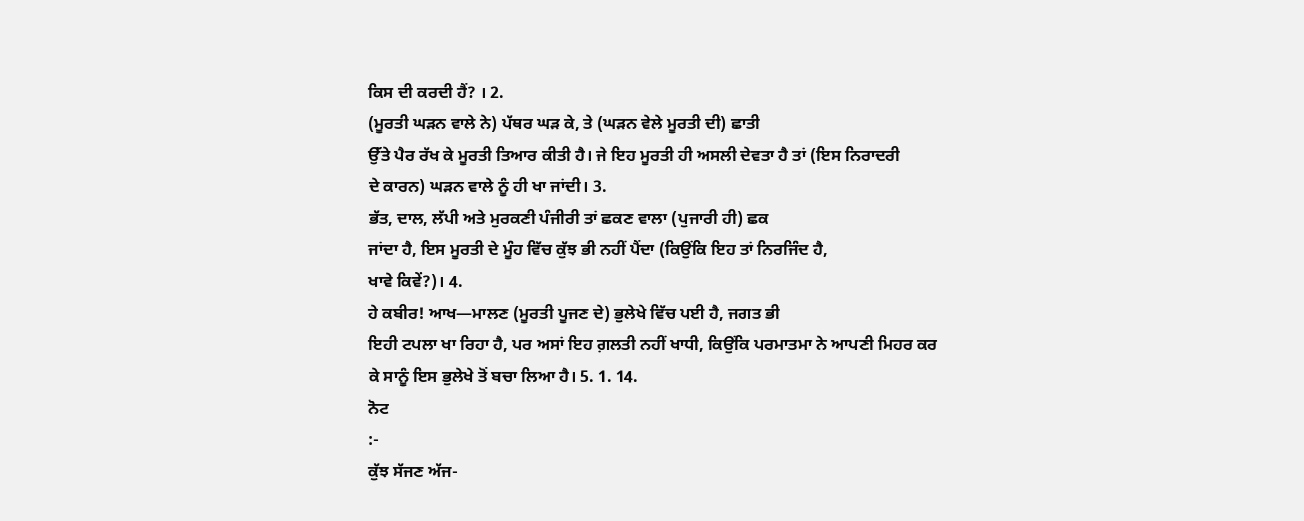ਕਿਸ ਦੀ ਕਰਦੀ ਹੈਂ? । 2.
(ਮੂਰਤੀ ਘੜਨ ਵਾਲੇ ਨੇ) ਪੱਥਰ ਘੜ ਕੇ, ਤੇ (ਘੜਨ ਵੇਲੇ ਮੂਰਤੀ ਦੀ) ਛਾਤੀ
ਉੱਤੇ ਪੈਰ ਰੱਖ ਕੇ ਮੂਰਤੀ ਤਿਆਰ ਕੀਤੀ ਹੈ। ਜੇ ਇਹ ਮੂਰਤੀ ਹੀ ਅਸਲੀ ਦੇਵਤਾ ਹੈ ਤਾਂ (ਇਸ ਨਿਰਾਦਰੀ
ਦੇ ਕਾਰਨ) ਘੜਨ ਵਾਲੇ ਨੂੰ ਹੀ ਖਾ ਜਾਂਦੀ। 3.
ਭੱਤ, ਦਾਲ, ਲੱਪੀ ਅਤੇ ਮੁਰਕਣੀ ਪੰਜੀਰੀ ਤਾਂ ਛਕਣ ਵਾਲਾ (ਪੁਜਾਰੀ ਹੀ) ਛਕ
ਜਾਂਦਾ ਹੈ, ਇਸ ਮੂਰਤੀ ਦੇ ਮੂੰਹ ਵਿੱਚ ਕੁੱਝ ਭੀ ਨਹੀਂ ਪੈਂਦਾ (ਕਿਉਂਕਿ ਇਹ ਤਾਂ ਨਿਰਜਿੰਦ ਹੈ,
ਖਾਵੇ ਕਿਵੇਂ?)। 4.
ਹੇ ਕਬੀਰ! ਆਖ—ਮਾਲਣ (ਮੂਰਤੀ ਪੂਜਣ ਦੇ) ਭੁਲੇਖੇ ਵਿੱਚ ਪਈ ਹੈ, ਜਗਤ ਭੀ
ਇਹੀ ਟਪਲਾ ਖਾ ਰਿਹਾ ਹੈ, ਪਰ ਅਸਾਂ ਇਹ ਗ਼ਲਤੀ ਨਹੀਂ ਖਾਧੀ, ਕਿਉਂਕਿ ਪਰਮਾਤਮਾ ਨੇ ਆਪਣੀ ਮਿਹਰ ਕਰ
ਕੇ ਸਾਨੂੰ ਇਸ ਭੁਲੇਖੇ ਤੋਂ ਬਚਾ ਲਿਆ ਹੈ। 5. 1. 14.
ਨੋਟ
:-
ਕੁੱਝ ਸੱਜਣ ਅੱਜ-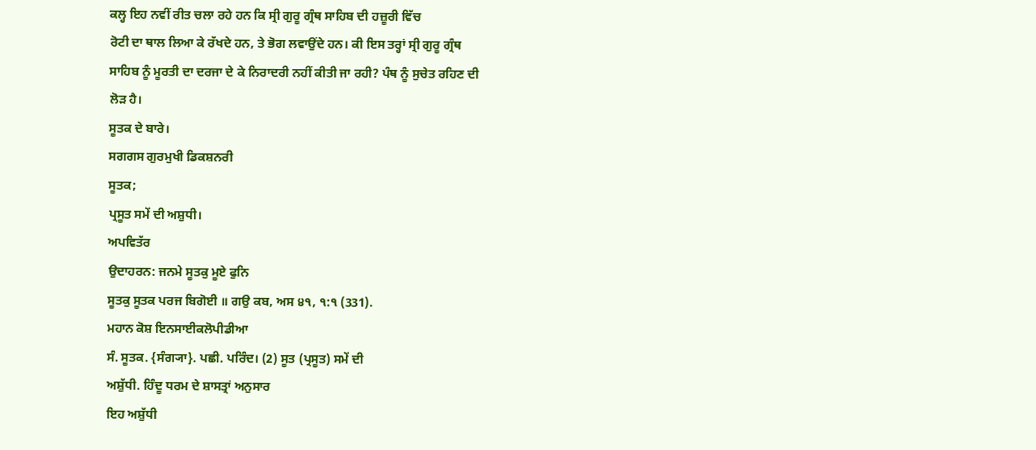ਕਲ੍ਹ ਇਹ ਨਵੀਂ ਰੀਤ ਚਲਾ ਰਹੇ ਹਨ ਕਿ ਸ੍ਰੀ ਗੁਰੂ ਗ੍ਰੰਥ ਸਾਹਿਬ ਦੀ ਹਜ਼ੂਰੀ ਵਿੱਚ
ਰੋਟੀ ਦਾ ਥਾਲ ਲਿਆ ਕੇ ਰੱਖਦੇ ਹਨ, ਤੇ ਭੋਗ ਲਵਾਉਂਦੇ ਹਨ। ਕੀ ਇਸ ਤਰ੍ਹਾਂ ਸ੍ਰੀ ਗੁਰੂ ਗ੍ਰੰਥ
ਸਾਹਿਬ ਨੂੰ ਮੂਰਤੀ ਦਾ ਦਰਜਾ ਦੇ ਕੇ ਨਿਰਾਦਰੀ ਨਹੀਂ ਕੀਤੀ ਜਾ ਰਹੀ? ਪੰਥ ਨੂੰ ਸੁਚੇਤ ਰਹਿਣ ਦੀ
ਲੋੜ ਹੈ।
ਸੂਤਕ ਦੇ ਬਾਰੇ।
ਸਗਗਸ ਗੁਰਮੁਖੀ ਡਿਕਸ਼ਨਰੀ
ਸੂਤਕ;
ਪ੍ਰਸੂਤ ਸਮੇਂ ਦੀ ਅਸ਼ੁਧੀ।
ਅਪਵਿਤੱਰ
ਉਦਾਹਰਨ: ਜਨਮੇ ਸੂਤਕੁ ਮੂਏ ਫੁਨਿ
ਸੂਤਕੁ ਸੂਤਕ ਪਰਜ ਬਿਗੋਈ ॥ ਗਉ ਕਬ, ਅਸ ੪੧, ੧:੧ (331).
ਮਹਾਨ ਕੋਸ਼ ਇਨਸਾਈਕਲੋਪੀਡੀਆ
ਸੰ. ਸੂਤਕ. {ਸੰਗ੍ਯਾ}. ਪਛੀ. ਪਰਿੰਦ। (2) ਸੂਤ (ਪ੍ਰਸੂਤ) ਸਮੇਂ ਦੀ
ਅਸ਼ੁੱਧੀ. ਹਿੰਦੂ ਧਰਮ ਦੇ ਸ਼ਾਸਤ੍ਰਾਂ ਅਨੁਸਾਰ
ਇਹ ਅਸ਼ੁੱਧੀ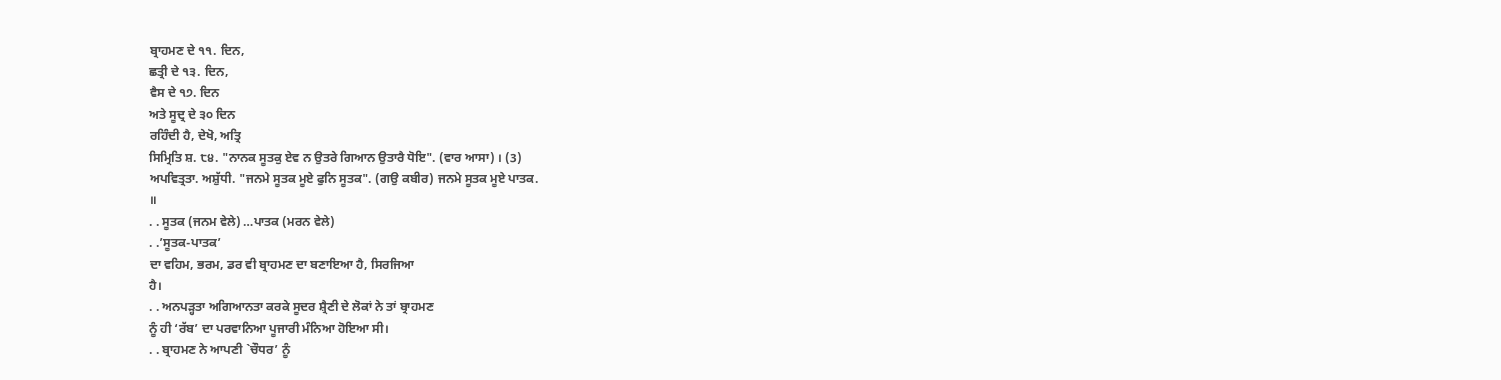ਬ੍ਰਾਹਮਣ ਦੇ ੧੧. ਦਿਨ,
ਛਤ੍ਰੀ ਦੇ ੧੩. ਦਿਨ,
ਵੈਸ ਦੇ ੧੭. ਦਿਨ
ਅਤੇ ਸੂਦ੍ਰ ਦੇ ੩੦ ਦਿਨ
ਰਹਿੰਦੀ ਹੈ, ਦੇਖੋ, ਅਤ੍ਰਿ
ਸਿਮ੍ਰਿਤਿ ਸ਼. ੮੪. "ਨਾਨਕ ਸੂਤਕੁ ਏਵ ਨ ਉਤਰੇ ਗਿਆਨ ਉਤਾਰੈ ਧੋਇ". (ਵਾਰ ਆਸਾ) । (3)
ਅਪਵਿਤ੍ਰਤਾ. ਅਸ਼ੁੱਧੀ. "ਜਨਮੇ ਸੂਤਕ ਮੂਏ ਫੁਨਿ ਸੂਤਕ". (ਗਉ ਕਬੀਰ) ਜਨਮੇ ਸੂਤਕ ਮੂਏ ਪਾਤਕ.
॥
. . ਸੂਤਕ (ਜਨਮ ਵੇਲੇ) …ਪਾਤਕ (ਮਰਨ ਵੇਲੇ)
. .’ਸੂਤਕ-ਪਾਤਕ’
ਦਾ ਵਹਿਮ, ਭਰਮ, ਡਰ ਵੀ ਬ੍ਰਾਹਮਣ ਦਾ ਬਣਾਇਆ ਹੈ, ਸਿਰਜਿਆ
ਹੈ।
. . ਅਨਪੜ੍ਹਤਾ ਅਗਿਆਨਤਾ ਕਰਕੇ ਸੂਦਰ ਸ਼੍ਰੈਣੀ ਦੇ ਲੋਕਾਂ ਨੇ ਤਾਂ ਬ੍ਰਾਹਮਣ
ਨੂੰ ਹੀ ‘ਰੱਬ’ ਦਾ ਪਰਵਾਨਿਆ ਪੂਜਾਰੀ ਮੰਨਿਆ ਹੋਇਆ ਸੀ।
. . ਬ੍ਰਾਹਮਣ ਨੇ ਆਪਣੀ `ਚੌਧਰ’ ਨੂੰ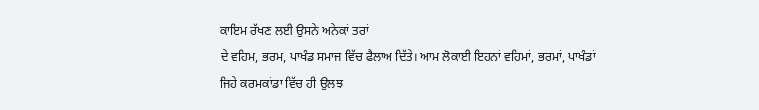ਕਾਇਮ ਰੱਖਣ ਲਈ ਉਸਨੇ ਅਨੇਕਾਂ ਤਰਾਂ
ਦੇ ਵਹਿਮ, ਭਰਮ, ਪਾਖੰਡ ਸਮਾਜ ਵਿੱਚ ਫੈਲਾਅ ਦਿੱਤੇ। ਆਮ ਲੋਕਾਈ ਇਹਨਾਂ ਵਹਿਮਾਂ, ਭਰਮਾਂ, ਪਾਖੰਡਾਂ
ਜਿਹੇ ਕਰਮਕਾਂਡਾ ਵਿੱਚ ਹੀ ਉਲਝ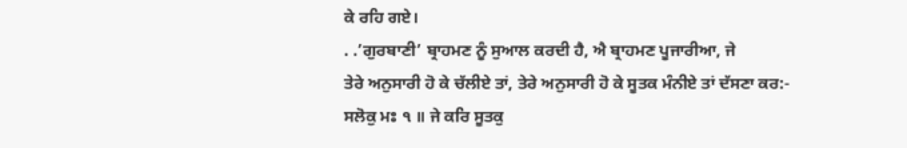ਕੇ ਰਹਿ ਗਏ।
. .’ਗੁਰਬਾਣੀ’ ਬ੍ਰਾਹਮਣ ਨੂੰ ਸੁਆਲ ਕਰਦੀ ਹੈ, ਐ ਬ੍ਰਾਹਮਣ ਪੂਜਾਰੀਆ, ਜੇ
ਤੇਰੇ ਅਨੁਸਾਰੀ ਹੋ ਕੇ ਚੱਲੀਏ ਤਾਂ, ਤੇਰੇ ਅਨੁਸਾਰੀ ਹੋ ਕੇ ਸੂਤਕ ਮੰਨੀਏ ਤਾਂ ਦੱਸਣਾ ਕਰ:-
ਸਲੋਕੁ ਮਃ ੧ ॥ ਜੇ ਕਰਿ ਸੂਤਕੁ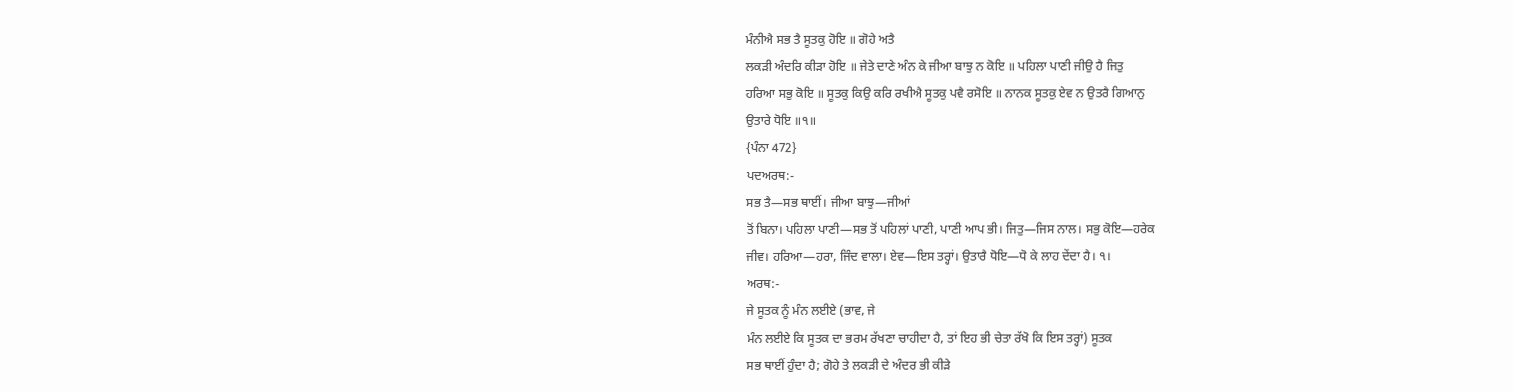ਮੰਨੀਐ ਸਭ ਤੈ ਸੂਤਕੁ ਹੋਇ ॥ ਗੋਹੇ ਅਤੈ
ਲਕੜੀ ਅੰਦਰਿ ਕੀੜਾ ਹੋਇ ॥ ਜੇਤੇ ਦਾਣੇ ਅੰਨ ਕੇ ਜੀਆ ਬਾਝੁ ਨ ਕੋਇ ॥ ਪਹਿਲਾ ਪਾਣੀ ਜੀਉ ਹੈ ਜਿਤੁ
ਹਰਿਆ ਸਭੁ ਕੋਇ ॥ ਸੂਤਕੁ ਕਿਉ ਕਰਿ ਰਖੀਐ ਸੂਤਕੁ ਪਵੈ ਰਸੋਇ ॥ ਨਾਨਕ ਸੂਤਕੁ ਏਵ ਨ ਉਤਰੈ ਗਿਆਨੁ
ਉਤਾਰੇ ਧੋਇ ॥੧॥
{ਪੰਨਾ 472}
ਪਦਅਰਥ:-
ਸਭ ਤੈ—ਸਭ ਥਾਈਂ। ਜੀਆ ਬਾਝੁ—ਜੀਆਂ
ਤੋਂ ਬਿਨਾ। ਪਹਿਲਾ ਪਾਣੀ—ਸਭ ਤੋਂ ਪਹਿਲਾਂ ਪਾਣੀ, ਪਾਣੀ ਆਪ ਭੀ। ਜਿਤੁ—ਜਿਸ ਨਾਲ। ਸਭੁ ਕੋਇ—ਹਰੇਕ
ਜੀਵ। ਹਰਿਆ—ਹਰਾ, ਜਿੰਦ ਵਾਲਾ। ਏਵ—ਇਸ ਤਰ੍ਹਾਂ। ਉਤਾਰੈ ਧੋਇ—ਧੋ ਕੇ ਲਾਹ ਦੇਂਦਾ ਹੈ। ੧।
ਅਰਥ:-
ਜੇ ਸੂਤਕ ਨੂੰ ਮੰਨ ਲਈਏ (ਭਾਵ, ਜੇ
ਮੰਨ ਲਈਏ ਕਿ ਸੂਤਕ ਦਾ ਭਰਮ ਰੱਖਣਾ ਚਾਹੀਦਾ ਹੈ, ਤਾਂ ਇਹ ਭੀ ਚੇਤਾ ਰੱਖੋ ਕਿ ਇਸ ਤਰ੍ਹਾਂ) ਸੂਤਕ
ਸਭ ਥਾਈਂ ਹੁੰਦਾ ਹੈ; ਗੋਹੇ ਤੇ ਲਕੜੀ ਦੇ ਅੰਦਰ ਭੀ ਕੀੜੇ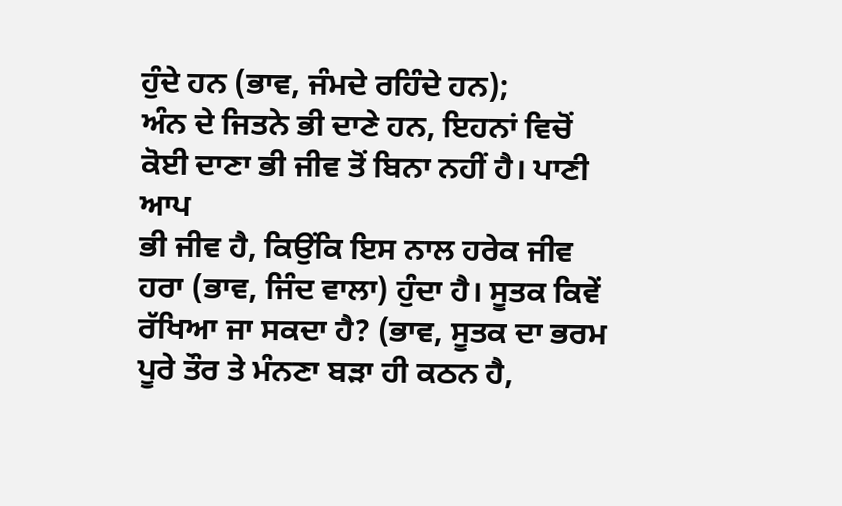ਹੁੰਦੇ ਹਨ (ਭਾਵ, ਜੰਮਦੇ ਰਹਿੰਦੇ ਹਨ);
ਅੰਨ ਦੇ ਜਿਤਨੇ ਭੀ ਦਾਣੇ ਹਨ, ਇਹਨਾਂ ਵਿਚੋਂ ਕੋਈ ਦਾਣਾ ਭੀ ਜੀਵ ਤੋਂ ਬਿਨਾ ਨਹੀਂ ਹੈ। ਪਾਣੀ ਆਪ
ਭੀ ਜੀਵ ਹੈ, ਕਿਉਂਕਿ ਇਸ ਨਾਲ ਹਰੇਕ ਜੀਵ ਹਰਾ (ਭਾਵ, ਜਿੰਦ ਵਾਲਾ) ਹੁੰਦਾ ਹੈ। ਸੂਤਕ ਕਿਵੇਂ
ਰੱਖਿਆ ਜਾ ਸਕਦਾ ਹੈ? (ਭਾਵ, ਸੂਤਕ ਦਾ ਭਰਮ ਪੂਰੇ ਤੌਰ ਤੇ ਮੰਨਣਾ ਬੜਾ ਹੀ ਕਠਨ ਹੈ,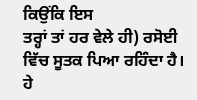ਕਿਉਂਕਿ ਇਸ
ਤਰ੍ਹਾਂ ਤਾਂ ਹਰ ਵੇਲੇ ਹੀ) ਰਸੋਈ ਵਿੱਚ ਸੂਤਕ ਪਿਆ ਰਹਿੰਦਾ ਹੈ। ਹੇ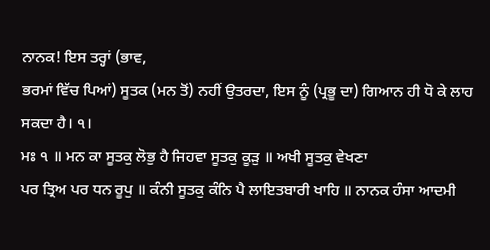ਨਾਨਕ! ਇਸ ਤਰ੍ਹਾਂ (ਭਾਵ,
ਭਰਮਾਂ ਵਿੱਚ ਪਿਆਂ) ਸੂਤਕ (ਮਨ ਤੋਂ) ਨਹੀਂ ਉਤਰਦਾ, ਇਸ ਨੂੰ (ਪ੍ਰਭੂ ਦਾ) ਗਿਆਨ ਹੀ ਧੋ ਕੇ ਲਾਹ
ਸਕਦਾ ਹੈ। ੧।
ਮਃ ੧ ॥ ਮਨ ਕਾ ਸੂਤਕੁ ਲੋਭੁ ਹੈ ਜਿਹਵਾ ਸੂਤਕੁ ਕੂੜੁ ॥ ਅਖੀ ਸੂਤਕੁ ਵੇਖਣਾ
ਪਰ ਤ੍ਰਿਅ ਪਰ ਧਨ ਰੂਪੁ ॥ ਕੰਨੀ ਸੂਤਕੁ ਕੰਨਿ ਪੈ ਲਾਇਤਬਾਰੀ ਖਾਹਿ ॥ ਨਾਨਕ ਹੰਸਾ ਆਦਮੀ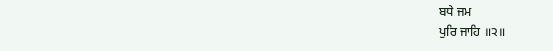ਬਧੇ ਜਮ
ਪੁਰਿ ਜਾਹਿ ॥੨॥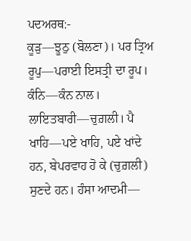ਪਦਅਰਥ:-
ਕੂੜੁ—ਝੂਠੁ (ਬੋਲਣਾ)। ਪਰ ਤ੍ਰਿਅ
ਰੂਪੁ—ਪਰਾਈ ਇਸਤ੍ਰੀ ਦਾ ਰੂਪ। ਕੰਨਿ—ਕੰਨ ਨਾਲ। ਲਾਇਤਬਾਰੀ—ਚੁਗ਼ਲੀ। ਪੈ ਖਾਹਿ—ਪਏ ਖਾਹਿ, ਪਏ ਖਾਂਦੇ
ਹਨ, ਬੇਪਰਵਾਹ ਹੋ ਕੇ (ਚੁਗ਼ਲੀ) ਸੁਣਦੇ ਹਨ। ਹੰਸਾ ਆਦਮੀ—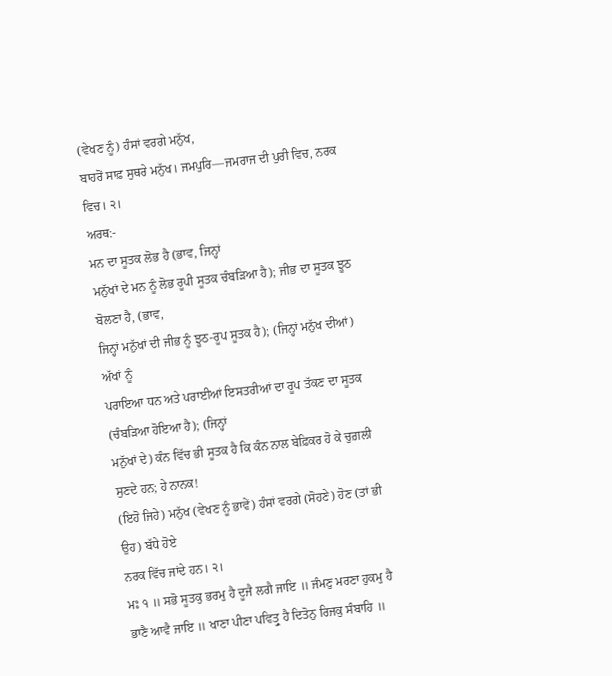(ਵੇਖਣ ਨੂੰ) ਹੰਸਾਂ ਵਰਗੇ ਮਨੁੱਖ,
ਬਾਹਰੋਂ ਸਾਫ਼ ਸੁਥਰੇ ਮਨੁੱਖ। ਜਮਪੁਰਿ—ਜਮਰਾਜ ਦੀ ਪੁਰੀ ਵਿਚ, ਨਰਕ ਵਿਚ। ੨।
ਅਰਥ:-
ਮਨ ਦਾ ਸੂਤਕ ਲੋਭ ਹੈ (ਭਾਵ, ਜਿਨ੍ਹਾਂ
ਮਨੁੱਖਾਂ ਦੇ ਮਨ ਨੂੰ ਲੋਭ ਰੂਪੀ ਸੂਤਕ ਚੰਬੜਿਆ ਹੈ); ਜੀਭ ਦਾ ਸੂਤਕ ਝੂਠ ਬੋਲਣਾ ਹੈ, (ਭਾਵ,
ਜਿਨ੍ਹਾਂ ਮਨੁੱਖਾਂ ਦੀ ਜੀਭ ਨੂੰ ਝੂਠ-ਰੂਪ ਸੂਤਕ ਹੈ); (ਜਿਨ੍ਹਾਂ ਮਨੁੱਖ ਦੀਆਂ) ਅੱਖਾਂ ਨੂੰ
ਪਰਾਇਆ ਧਨ ਅਤੇ ਪਰਾਈਆਂ ਇਸਤਰੀਆਂ ਦਾ ਰੂਪ ਤੱਕਣ ਦਾ ਸੂਤਕ (ਚੰਬੜਿਆ ਹੋਇਆ ਹੈ); (ਜਿਨ੍ਹਾਂ
ਮਨੁੱਖਾਂ ਦੇ) ਕੰਨ ਵਿੱਚ ਭੀ ਸੂਤਕ ਹੈ ਕਿ ਕੰਨ ਨਾਲ ਬੇਫ਼ਿਕਰ ਹੋ ਕੇ ਚੁਗ਼ਲੀ ਸੁਣਦੇ ਹਨ; ਹੇ ਨਾਨਕ!
(ਇਹੋ ਜਿਹੇ) ਮਨੁੱਖ (ਵੇਖਣ ਨੂੰ ਭਾਵੇਂ) ਹੰਸਾਂ ਵਰਗੇ (ਸੋਹਣੇ) ਹੋਣ (ਤਾਂ ਭੀ ਉਹ) ਬੱਧੇ ਹੋਏ
ਨਰਕ ਵਿੱਚ ਜਾਂਦੇ ਹਨ। ੨।
ਮਃ ੧ ॥ ਸਭੋ ਸੂਤਕੁ ਭਰਮੁ ਹੈ ਦੂਜੈ ਲਗੈ ਜਾਇ ॥ ਜੰਮਣੁ ਮਰਣਾ ਹੁਕਮੁ ਹੈ
ਭਾਣੈ ਆਵੈ ਜਾਇ ॥ ਖਾਣਾ ਪੀਣਾ ਪਵਿਤ੍ਰੁ ਹੈ ਦਿਤੋਨੁ ਰਿਜਕੁ ਸੰਬਾਹਿ ॥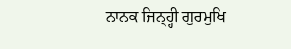ਨਾਨਕ ਜਿਨ੍ਹ੍ਹੀ ਗੁਰਮੁਖਿ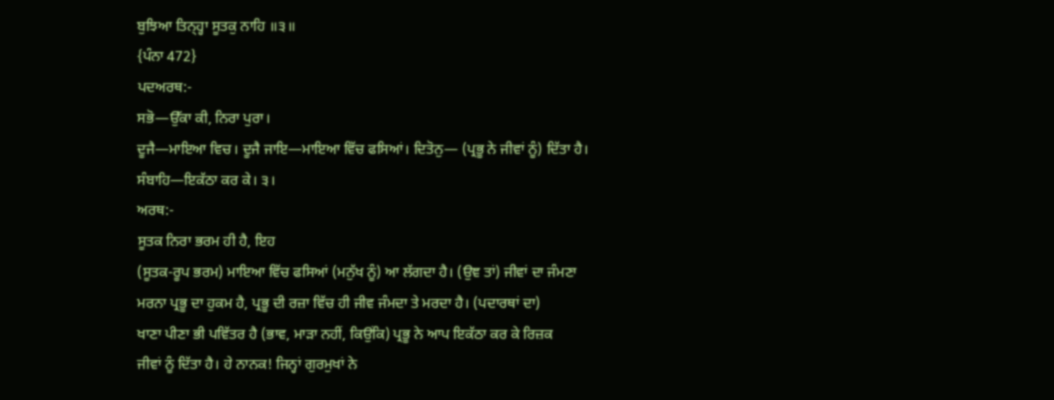ਬੁਝਿਆ ਤਿਨ੍ਹ੍ਹਾ ਸੂਤਕੁ ਨਾਹਿ ॥੩॥
{ਪੰਨਾ 472}
ਪਦਅਰਥ:-
ਸਭੋ—ਉੱਕਾ ਕੀ, ਨਿਰਾ ਪੁਰਾ।
ਦੂਜੈ—ਮਾਇਆ ਵਿਚ। ਦੂਜੈ ਜਾਇ—ਮਾਇਆ ਵਿੱਚ ਫਸਿਆਂ। ਦਿਤੋਨੁ— (ਪ੍ਰਭੂ ਨੇ ਜੀਵਾਂ ਨੂੰ) ਦਿੱਤਾ ਹੈ।
ਸੰਬਾਹਿ—ਇਕੱਠਾ ਕਰ ਕੇ। ੩।
ਅਰਥ:-
ਸੂਤਕ ਨਿਰਾ ਭਰਮ ਹੀ ਹੈ, ਇਹ
(ਸੂਤਕ-ਰੂਪ ਭਰਮ) ਮਾਇਆ ਵਿੱਚ ਫਸਿਆਂ (ਮਨੁੱਖ ਨੂੰ) ਆ ਲੱਗਦਾ ਹੈ। (ਉਞ ਤਾਂ) ਜੀਵਾਂ ਦਾ ਜੰਮਣਾ
ਮਰਨਾ ਪ੍ਰਭੂ ਦਾ ਹੁਕਮ ਹੈ, ਪ੍ਰਭੂ ਦੀ ਰਜ਼ਾ ਵਿੱਚ ਹੀ ਜੀਵ ਜੰਮਦਾ ਤੇ ਮਰਦਾ ਹੈ। (ਪਦਾਰਥਾਂ ਦਾ)
ਖਾਣਾ ਪੀਣਾ ਭੀ ਪਵਿੱਤਰ ਹੈ (ਭਾਵ, ਮਾੜਾ ਨਹੀਂ, ਕਿਉਂਕਿ) ਪ੍ਰਭੂ ਨੇ ਆਪ ਇਕੱਠਾ ਕਰ ਕੇ ਰਿਜ਼ਕ
ਜੀਵਾਂ ਨੂੰ ਦਿੱਤਾ ਹੈ। ਹੇ ਨਾਨਕ! ਜਿਨ੍ਹਾਂ ਗੁਰਮੁਖਾਂ ਨੇ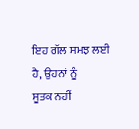ਇਹ ਗੱਲ ਸਮਝ ਲਈ ਹੈ, ਉਹਨਾਂ ਨੂੰ
ਸੂਤਕ ਨਹੀਂ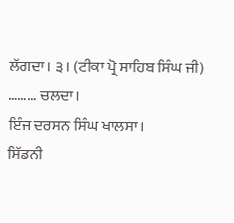ਲੱਗਦਾ। ੩। (ਟੀਕਾ ਪ੍ਰੋ ਸਾਹਿਬ ਸਿੰਘ ਜੀ)
……… ਚਲਦਾ।
ਇੰਜ ਦਰਸਨ ਸਿੰਘ ਖਾਲਸਾ।
ਸਿੱਡਨੀ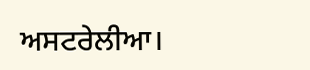ਅਸਟਰੇਲੀਆ।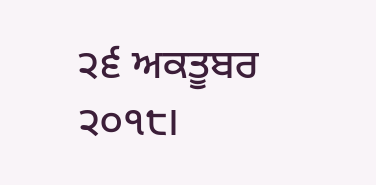੨੬ ਅਕਤੂਬਰ ੨੦੧੮।